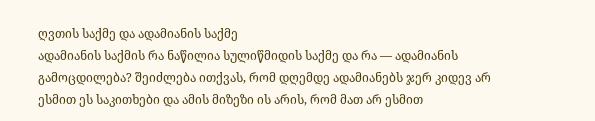ღვთის საქმე და ადამიანის საქმე
ადამიანის საქმის რა ნაწილია სულიწმიდის საქმე და რა — ადამიანის გამოცდილება? შეიძლება ითქვას, რომ დღემდე ადამიანებს ჯერ კიდევ არ ესმით ეს საკითხები და ამის მიზეზი ის არის, რომ მათ არ ესმით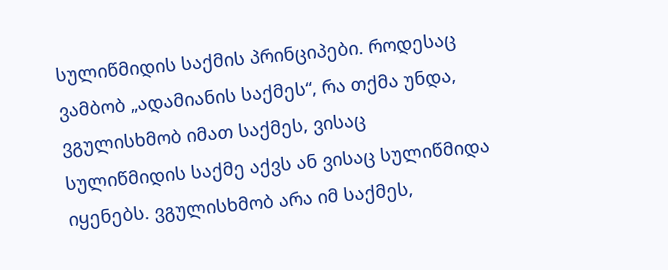სულიწმიდის საქმის პრინციპები. როდესაც ვამბობ „ადამიანის საქმეს“, რა თქმა უნდა, ვგულისხმობ იმათ საქმეს, ვისაც სულიწმიდის საქმე აქვს ან ვისაც სულიწმიდა იყენებს. ვგულისხმობ არა იმ საქმეს,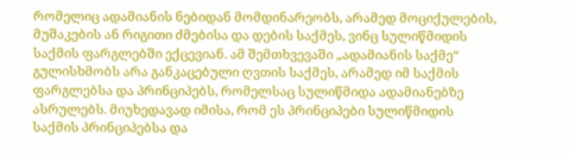რომელიც ადამიანის ნებიდან მომდინარეობს, არამედ მოციქულების, მუშაკების ან რიგითი ძმებისა და დების საქმეს, ვინც სულიწმიდის საქმის ფარგლებში ექცევიან. ამ შემთხვევაში „ადამიანის საქმე“ გულისხმობს არა განკაცებული ღვთის საქმეს, არამედ იმ საქმის ფარგლებსა და პრინციპებს, რომელსაც სულიწმიდა ადამიანებზე ასრულებს. მიუხედავად იმისა, რომ ეს პრინციპები სულიწმიდის საქმის პრინციპებსა და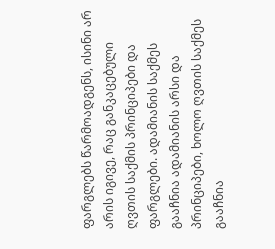ფარგლებს წარმოადგენს, ისინი არ არის იგივე, რაც განკაცებული ღვთის საქმის პრინციპები და ფარგლები. ადამიანის საქმეს გააჩნია ადამიანის არსი და პრინციპები, ხოლო ღვთის საქმეს გააჩნია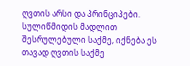ღვთის არსი და პრინციპები.
სულიწმიდის მადლით შესრულებული საქმე, იქნება ეს თავად ღვთის საქმე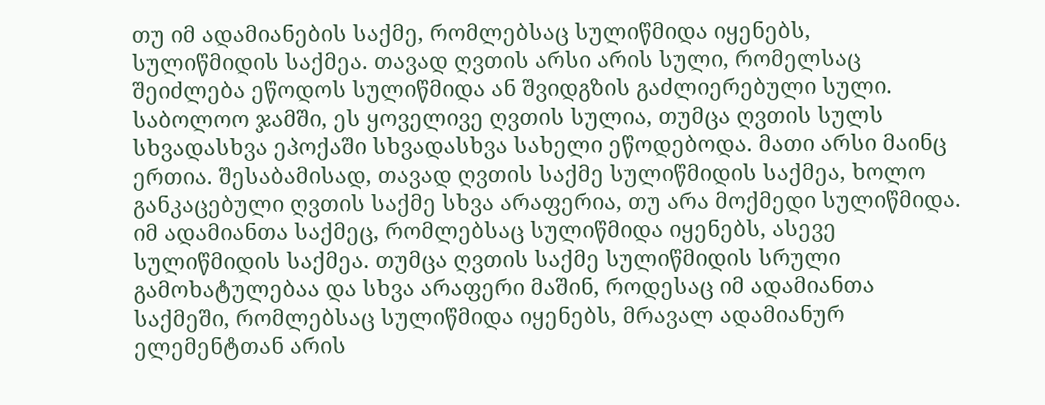თუ იმ ადამიანების საქმე, რომლებსაც სულიწმიდა იყენებს, სულიწმიდის საქმეა. თავად ღვთის არსი არის სული, რომელსაც შეიძლება ეწოდოს სულიწმიდა ან შვიდგზის გაძლიერებული სული. საბოლოო ჯამში, ეს ყოველივე ღვთის სულია, თუმცა ღვთის სულს სხვადასხვა ეპოქაში სხვადასხვა სახელი ეწოდებოდა. მათი არსი მაინც ერთია. შესაბამისად, თავად ღვთის საქმე სულიწმიდის საქმეა, ხოლო განკაცებული ღვთის საქმე სხვა არაფერია, თუ არა მოქმედი სულიწმიდა. იმ ადამიანთა საქმეც, რომლებსაც სულიწმიდა იყენებს, ასევე სულიწმიდის საქმეა. თუმცა ღვთის საქმე სულიწმიდის სრული გამოხატულებაა და სხვა არაფერი მაშინ, როდესაც იმ ადამიანთა საქმეში, რომლებსაც სულიწმიდა იყენებს, მრავალ ადამიანურ ელემენტთან არის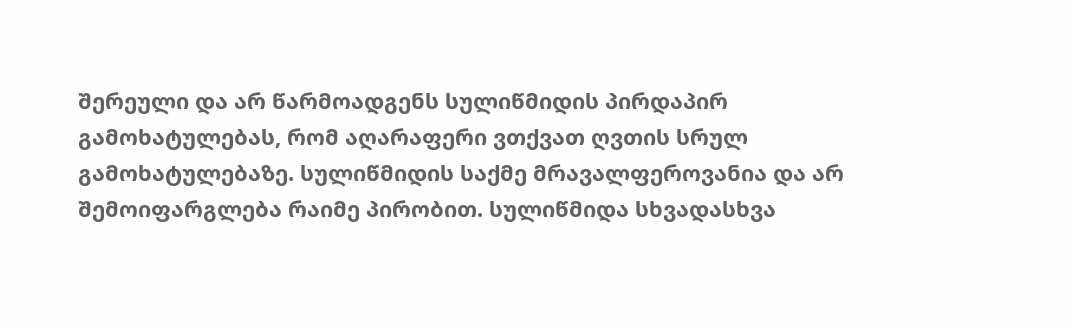შერეული და არ წარმოადგენს სულიწმიდის პირდაპირ გამოხატულებას, რომ აღარაფერი ვთქვათ ღვთის სრულ გამოხატულებაზე. სულიწმიდის საქმე მრავალფეროვანია და არ შემოიფარგლება რაიმე პირობით. სულიწმიდა სხვადასხვა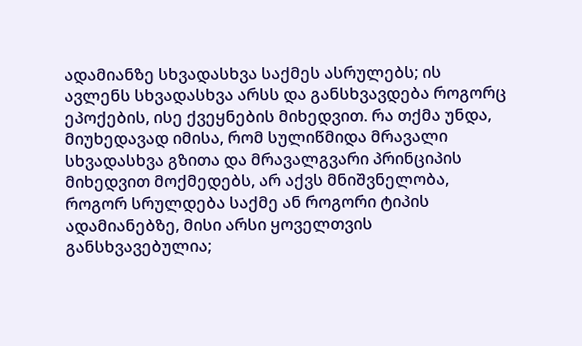ადამიანზე სხვადასხვა საქმეს ასრულებს; ის ავლენს სხვადასხვა არსს და განსხვავდება როგორც ეპოქების, ისე ქვეყნების მიხედვით. რა თქმა უნდა, მიუხედავად იმისა, რომ სულიწმიდა მრავალი სხვადასხვა გზითა და მრავალგვარი პრინციპის მიხედვით მოქმედებს, არ აქვს მნიშვნელობა, როგორ სრულდება საქმე ან როგორი ტიპის ადამიანებზე, მისი არსი ყოველთვის განსხვავებულია;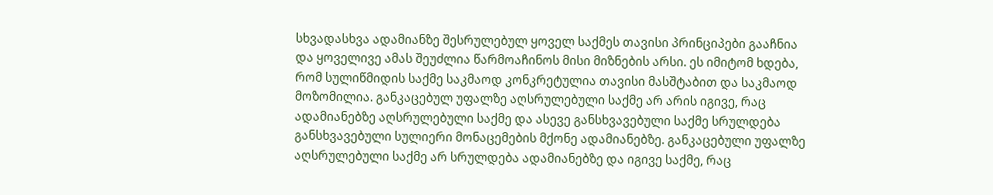სხვადასხვა ადამიანზე შესრულებულ ყოველ საქმეს თავისი პრინციპები გააჩნია და ყოველივე ამას შეუძლია წარმოაჩინოს მისი მიზნების არსი. ეს იმიტომ ხდება, რომ სულიწმიდის საქმე საკმაოდ კონკრეტულია თავისი მასშტაბით და საკმაოდ მოზომილია. განკაცებულ უფალზე აღსრულებული საქმე არ არის იგივე, რაც ადამიანებზე აღსრულებული საქმე და ასევე განსხვავებული საქმე სრულდება განსხვავებული სულიერი მონაცემების მქონე ადამიანებზე. განკაცებული უფალზე აღსრულებული საქმე არ სრულდება ადამიანებზე და იგივე საქმე, რაც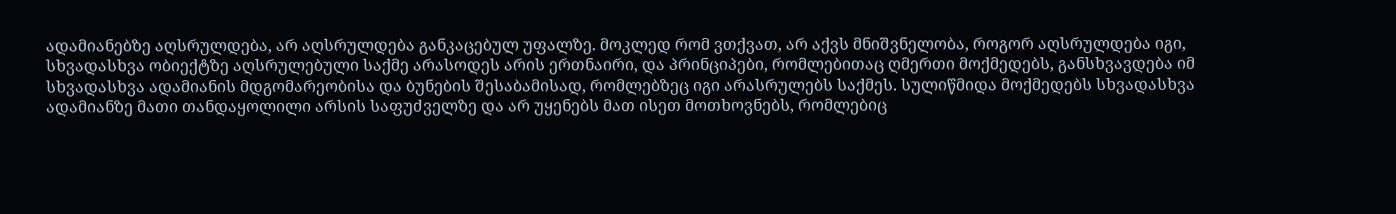ადამიანებზე აღსრულდება, არ აღსრულდება განკაცებულ უფალზე. მოკლედ რომ ვთქვათ, არ აქვს მნიშვნელობა, როგორ აღსრულდება იგი, სხვადასხვა ობიექტზე აღსრულებული საქმე არასოდეს არის ერთნაირი, და პრინციპები, რომლებითაც ღმერთი მოქმედებს, განსხვავდება იმ სხვადასხვა ადამიანის მდგომარეობისა და ბუნების შესაბამისად, რომლებზეც იგი არასრულებს საქმეს. სულიწმიდა მოქმედებს სხვადასხვა ადამიანზე მათი თანდაყოლილი არსის საფუძველზე და არ უყენებს მათ ისეთ მოთხოვნებს, რომლებიც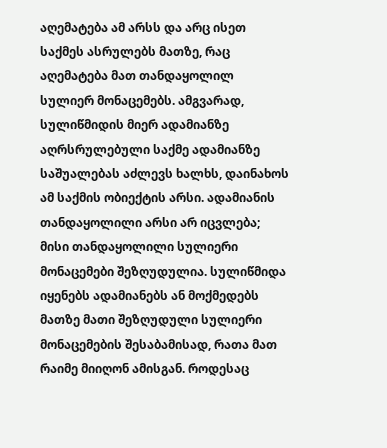აღემატება ამ არსს და არც ისეთ საქმეს ასრულებს მათზე, რაც აღემატება მათ თანდაყოლილ სულიერ მონაცემებს. ამგვარად, სულიწმიდის მიერ ადამიანზე აღრსრულებული საქმე ადამიანზე საშუალებას აძლევს ხალხს, დაინახოს ამ საქმის ობიექტის არსი. ადამიანის თანდაყოლილი არსი არ იცვლება; მისი თანდაყოლილი სულიერი მონაცემები შეზღუდულია. სულიწმიდა იყენებს ადამიანებს ან მოქმედებს მათზე მათი შეზღუდული სულიერი მონაცემების შესაბამისად, რათა მათ რაიმე მიიღონ ამისგან. როდესაც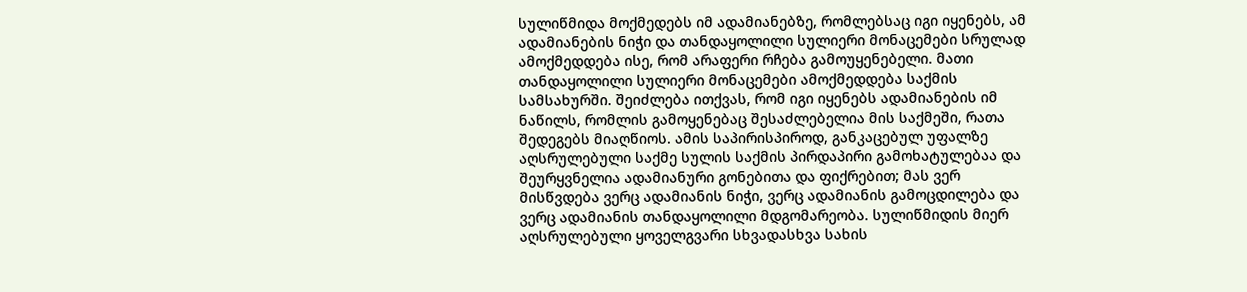სულიწმიდა მოქმედებს იმ ადამიანებზე, რომლებსაც იგი იყენებს, ამ ადამიანების ნიჭი და თანდაყოლილი სულიერი მონაცემები სრულად ამოქმედდება ისე, რომ არაფერი რჩება გამოუყენებელი. მათი თანდაყოლილი სულიერი მონაცემები ამოქმედდება საქმის სამსახურში. შეიძლება ითქვას, რომ იგი იყენებს ადამიანების იმ ნაწილს, რომლის გამოყენებაც შესაძლებელია მის საქმეში, რათა შედეგებს მიაღწიოს. ამის საპირისპიროდ, განკაცებულ უფალზე აღსრულებული საქმე სულის საქმის პირდაპირი გამოხატულებაა და შეურყვნელია ადამიანური გონებითა და ფიქრებით; მას ვერ მისწვდება ვერც ადამიანის ნიჭი, ვერც ადამიანის გამოცდილება და ვერც ადამიანის თანდაყოლილი მდგომარეობა. სულიწმიდის მიერ აღსრულებული ყოველგვარი სხვადასხვა სახის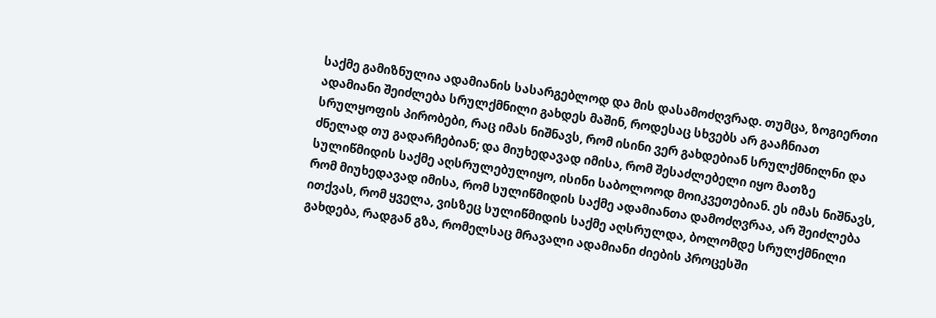საქმე გამიზნულია ადამიანის სასარგებლოდ და მის დასამოძღვრად. თუმცა, ზოგიერთი ადამიანი შეიძლება სრულქმნილი გახდეს მაშინ, როდესაც სხვებს არ გააჩნიათ სრულყოფის პირობები, რაც იმას ნიშნავს, რომ ისინი ვერ გახდებიან სრულქმნილნი და ძნელად თუ გადარჩებიან; და მიუხედავად იმისა, რომ შესაძლებელი იყო მათზე სულიწმიდის საქმე აღსრულებულიყო, ისინი საბოლოოდ მოიკვეთებიან. ეს იმას ნიშნავს, რომ მიუხედავად იმისა, რომ სულიწმიდის საქმე ადამიანთა დამოძღვრაა, არ შეიძლება ითქვას, რომ ყველა, ვისზეც სულიწმიდის საქმე აღსრულდა, ბოლომდე სრულქმნილი გახდება, რადგან გზა, რომელსაც მრავალი ადამიანი ძიების პროცესში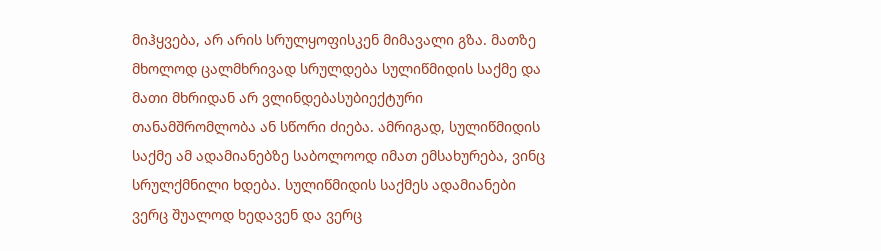მიჰყვება, არ არის სრულყოფისკენ მიმავალი გზა. მათზე მხოლოდ ცალმხრივად სრულდება სულიწმიდის საქმე და მათი მხრიდან არ ვლინდებასუბიექტური თანამშრომლობა ან სწორი ძიება. ამრიგად, სულიწმიდის საქმე ამ ადამიანებზე საბოლოოდ იმათ ემსახურება, ვინც სრულქმნილი ხდება. სულიწმიდის საქმეს ადამიანები ვერც შუალოდ ხედავენ და ვერც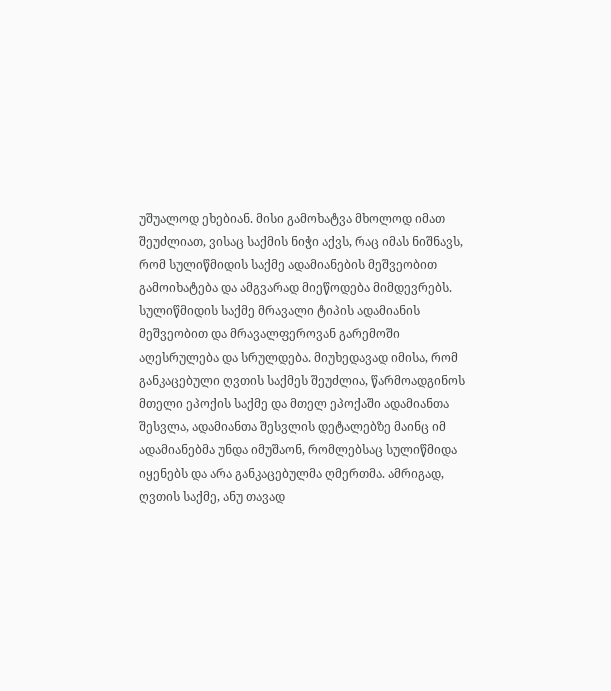უშუალოდ ეხებიან. მისი გამოხატვა მხოლოდ იმათ შეუძლიათ, ვისაც საქმის ნიჭი აქვს, რაც იმას ნიშნავს, რომ სულიწმიდის საქმე ადამიანების მეშვეობით გამოიხატება და ამგვარად მიეწოდება მიმდევრებს.
სულიწმიდის საქმე მრავალი ტიპის ადამიანის მეშვეობით და მრავალფეროვან გარემოში აღესრულება და სრულდება. მიუხედავად იმისა, რომ განკაცებული ღვთის საქმეს შეუძლია, წარმოადგინოს მთელი ეპოქის საქმე და მთელ ეპოქაში ადამიანთა შესვლა, ადამიანთა შესვლის დეტალებზე მაინც იმ ადამიანებმა უნდა იმუშაონ, რომლებსაც სულიწმიდა იყენებს და არა განკაცებულმა ღმერთმა. ამრიგად, ღვთის საქმე, ანუ თავად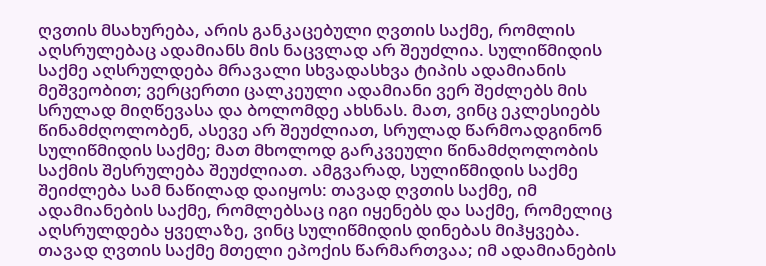ღვთის მსახურება, არის განკაცებული ღვთის საქმე, რომლის აღსრულებაც ადამიანს მის ნაცვლად არ შეუძლია. სულიწმიდის საქმე აღსრულდება მრავალი სხვადასხვა ტიპის ადამიანის მეშვეობით; ვერცერთი ცალკეული ადამიანი ვერ შეძლებს მის სრულად მიღწევასა და ბოლომდე ახსნას. მათ, ვინც ეკლესიებს წინამძღოლობენ, ასევე არ შეუძლიათ, სრულად წარმოადგინონ სულიწმიდის საქმე; მათ მხოლოდ გარკვეული წინამძღოლობის საქმის შესრულება შეუძლიათ. ამგვარად, სულიწმიდის საქმე შეიძლება სამ ნაწილად დაიყოს: თავად ღვთის საქმე, იმ ადამიანების საქმე, რომლებსაც იგი იყენებს და საქმე, რომელიც აღსრულდება ყველაზე, ვინც სულიწმიდის დინებას მიჰყვება. თავად ღვთის საქმე მთელი ეპოქის წარმართვაა; იმ ადამიანების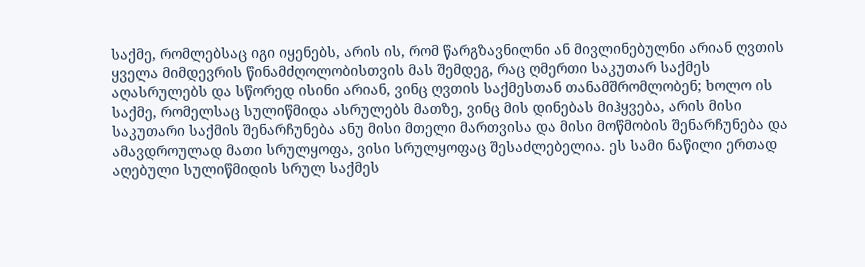საქმე, რომლებსაც იგი იყენებს, არის ის, რომ წარგზავნილნი ან მივლინებულნი არიან ღვთის ყველა მიმდევრის წინამძღოლობისთვის მას შემდეგ, რაც ღმერთი საკუთარ საქმეს აღასრულებს და სწორედ ისინი არიან, ვინც ღვთის საქმესთან თანამშრომლობენ; ხოლო ის საქმე, რომელსაც სულიწმიდა ასრულებს მათზე, ვინც მის დინებას მიჰყვება, არის მისი საკუთარი საქმის შენარჩუნება ანუ მისი მთელი მართვისა და მისი მოწმობის შენარჩუნება და ამავდროულად მათი სრულყოფა, ვისი სრულყოფაც შესაძლებელია. ეს სამი ნაწილი ერთად აღებული სულიწმიდის სრულ საქმეს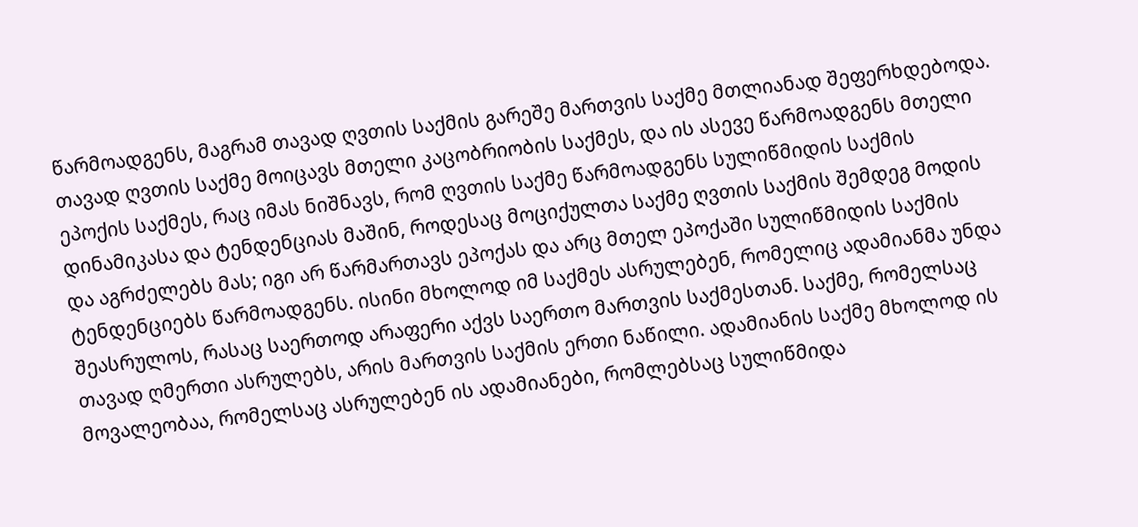წარმოადგენს, მაგრამ თავად ღვთის საქმის გარეშე მართვის საქმე მთლიანად შეფერხდებოდა. თავად ღვთის საქმე მოიცავს მთელი კაცობრიობის საქმეს, და ის ასევე წარმოადგენს მთელი ეპოქის საქმეს, რაც იმას ნიშნავს, რომ ღვთის საქმე წარმოადგენს სულიწმიდის საქმის დინამიკასა და ტენდენციას მაშინ, როდესაც მოციქულთა საქმე ღვთის საქმის შემდეგ მოდის და აგრძელებს მას; იგი არ წარმართავს ეპოქას და არც მთელ ეპოქაში სულიწმიდის საქმის ტენდენციებს წარმოადგენს. ისინი მხოლოდ იმ საქმეს ასრულებენ, რომელიც ადამიანმა უნდა შეასრულოს, რასაც საერთოდ არაფერი აქვს საერთო მართვის საქმესთან. საქმე, რომელსაც თავად ღმერთი ასრულებს, არის მართვის საქმის ერთი ნაწილი. ადამიანის საქმე მხოლოდ ის მოვალეობაა, რომელსაც ასრულებენ ის ადამიანები, რომლებსაც სულიწმიდა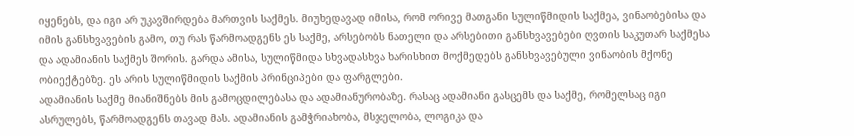იყენებს, და იგი არ უკავშირდება მართვის საქმეს. მიუხედავად იმისა, რომ ორივე მათგანი სულიწმიდის საქმეა, ვინაობებისა და იმის განსხვავების გამო, თუ რას წარმოადგენს ეს საქმე, არსებობს ნათელი და არსებითი განსხვავებები ღვთის საკუთარ საქმესა და ადამიანის საქმეს შორის. გარდა ამისა, სულიწმიდა სხვადასხვა ხარისხით მოქმედებს განსხვავებული ვინაობის მქონე ობიექტებზე. ეს არის სულიწმიდის საქმის პრინციპები და ფარგლები.
ადამიანის საქმე მიანიშნებს მის გამოცდილებასა და ადამიანურობაზე. რასაც ადამიანი გასცემს და საქმე, რომელსაც იგი ასრულებს, წარმოადგენს თავად მას. ადამიანის გამჭრიახობა, მსჯელობა, ლოგიკა და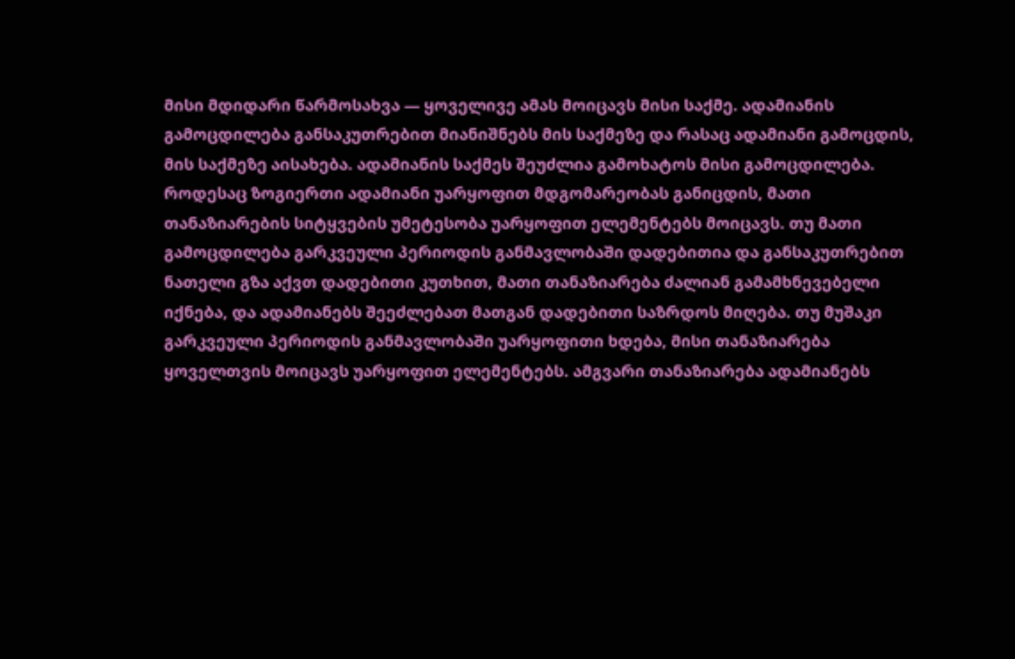მისი მდიდარი წარმოსახვა — ყოველივე ამას მოიცავს მისი საქმე. ადამიანის გამოცდილება განსაკუთრებით მიანიშნებს მის საქმეზე და რასაც ადამიანი გამოცდის, მის საქმეზე აისახება. ადამიანის საქმეს შეუძლია გამოხატოს მისი გამოცდილება. როდესაც ზოგიერთი ადამიანი უარყოფით მდგომარეობას განიცდის, მათი თანაზიარების სიტყვების უმეტესობა უარყოფით ელემენტებს მოიცავს. თუ მათი გამოცდილება გარკვეული პერიოდის განმავლობაში დადებითია და განსაკუთრებით ნათელი გზა აქვთ დადებითი კუთხით, მათი თანაზიარება ძალიან გამამხნევებელი იქნება, და ადამიანებს შეეძლებათ მათგან დადებითი საზრდოს მიღება. თუ მუშაკი გარკვეული პერიოდის განმავლობაში უარყოფითი ხდება, მისი თანაზიარება ყოველთვის მოიცავს უარყოფით ელემენტებს. ამგვარი თანაზიარება ადამიანებს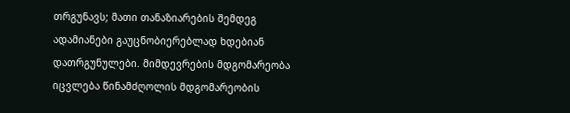თრგუნავს; მათი თანაზიარების შემდეგ ადამიანები გაუცნობიერებლად ხდებიან დათრგუნულები. მიმდევრების მდგომარეობა იცვლება წინამძღოლის მდგომარეობის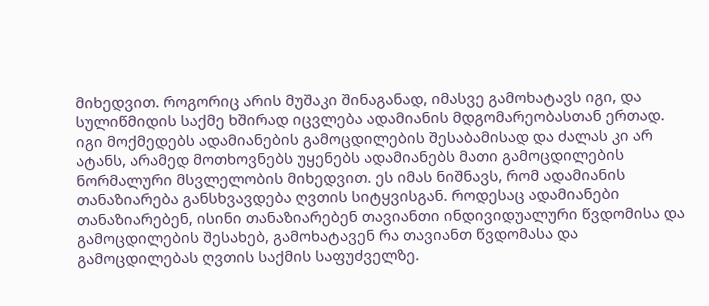მიხედვით. როგორიც არის მუშაკი შინაგანად, იმასვე გამოხატავს იგი, და სულიწმიდის საქმე ხშირად იცვლება ადამიანის მდგომარეობასთან ერთად. იგი მოქმედებს ადამიანების გამოცდილების შესაბამისად და ძალას კი არ ატანს, არამედ მოთხოვნებს უყენებს ადამიანებს მათი გამოცდილების ნორმალური მსვლელობის მიხედვით. ეს იმას ნიშნავს, რომ ადამიანის თანაზიარება განსხვავდება ღვთის სიტყვისგან. როდესაც ადამიანები თანაზიარებენ, ისინი თანაზიარებენ თავიანთი ინდივიდუალური წვდომისა და გამოცდილების შესახებ, გამოხატავენ რა თავიანთ წვდომასა და გამოცდილებას ღვთის საქმის საფუძველზე.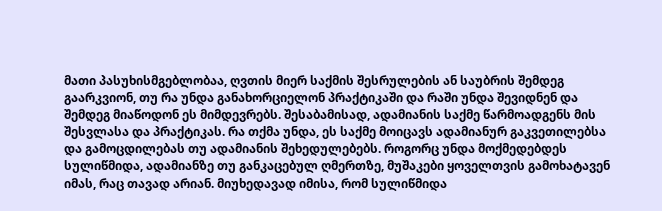მათი პასუხისმგებლობაა, ღვთის მიერ საქმის შესრულების ან საუბრის შემდეგ გაარკვიონ, თუ რა უნდა განახორციელონ პრაქტიკაში და რაში უნდა შევიდნენ და შემდეგ მიაწოდონ ეს მიმდევრებს. შესაბამისად, ადამიანის საქმე წარმოადგენს მის შესვლასა და პრაქტიკას. რა თქმა უნდა, ეს საქმე მოიცავს ადამიანურ გაკვეთილებსა და გამოცდილებას თუ ადამიანის შეხედულებებს. როგორც უნდა მოქმედებდეს სულიწმიდა, ადამიანზე თუ განკაცებულ ღმერთზე, მუშაკები ყოველთვის გამოხატავენ იმას, რაც თავად არიან. მიუხედავად იმისა, რომ სულიწმიდა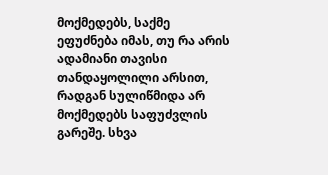მოქმედებს, საქმე ეფუძნება იმას, თუ რა არის ადამიანი თავისი თანდაყოლილი არსით, რადგან სულიწმიდა არ მოქმედებს საფუძვლის გარეშე. სხვა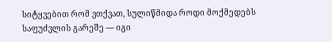სიტყვებით რომ ვთქვათ, სულიწმიდა როდი მოქმედებს საფუძვლის გარეშე — იგი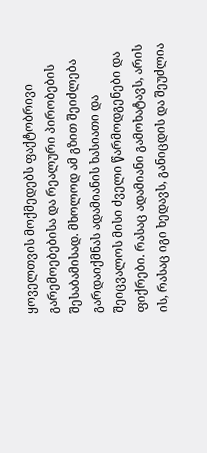ყოველთვის მოქმედებს ფაქტობრივი გარემოებებისა და რეალური პირობების შესაბამისად. მხოლოდ ამ გზით შეიძლება გარდაიქმნას ადამიანის ხასიათი და შეიცვალოს მისი ძველი წარმოდგენები და ფიქრები. რასაც ადამიანი გამოხატავს, არის ის, რასაც იგი ხედავს, განიცდის და შეუძლია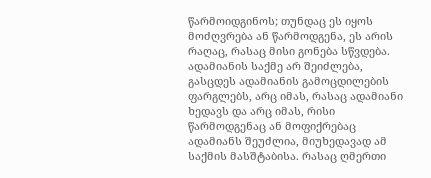წარმოიდგინოს; თუნდაც ეს იყოს მოძღვრება ან წარმოდგენა, ეს არის რაღაც, რასაც მისი გონება სწვდება. ადამიანის საქმე არ შეიძლება, გასცდეს ადამიანის გამოცდილების ფარგლებს, არც იმას, რასაც ადამიანი ხედავს და არც იმას, რისი წარმოდგენაც ან მოფიქრებაც ადამიანს შეუძლია, მიუხედავად ამ საქმის მასშტაბისა. რასაც ღმერთი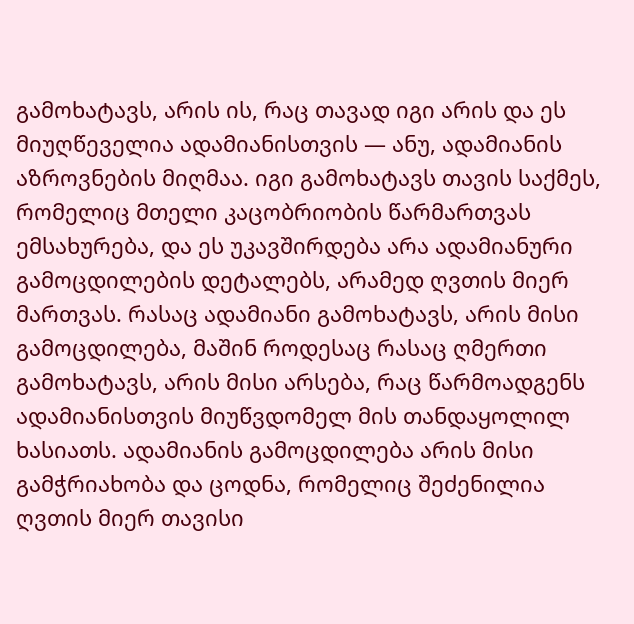გამოხატავს, არის ის, რაც თავად იგი არის და ეს მიუღწეველია ადამიანისთვის — ანუ, ადამიანის აზროვნების მიღმაა. იგი გამოხატავს თავის საქმეს, რომელიც მთელი კაცობრიობის წარმართვას ემსახურება, და ეს უკავშირდება არა ადამიანური გამოცდილების დეტალებს, არამედ ღვთის მიერ მართვას. რასაც ადამიანი გამოხატავს, არის მისი გამოცდილება, მაშინ როდესაც რასაც ღმერთი გამოხატავს, არის მისი არსება, რაც წარმოადგენს ადამიანისთვის მიუწვდომელ მის თანდაყოლილ ხასიათს. ადამიანის გამოცდილება არის მისი გამჭრიახობა და ცოდნა, რომელიც შეძენილია ღვთის მიერ თავისი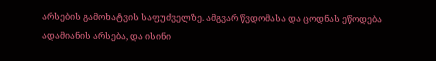არსების გამოხატვის საფუძველზე. ამგვარ წვდომასა და ცოდნას ეწოდება ადამიანის არსება, და ისინი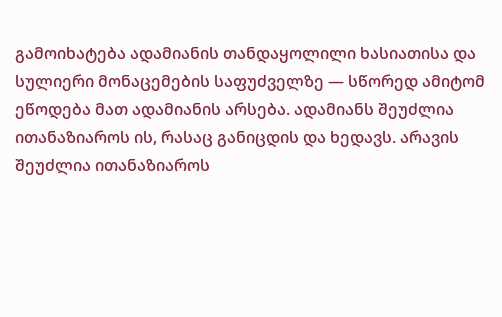გამოიხატება ადამიანის თანდაყოლილი ხასიათისა და სულიერი მონაცემების საფუძველზე — სწორედ ამიტომ ეწოდება მათ ადამიანის არსება. ადამიანს შეუძლია ითანაზიაროს ის, რასაც განიცდის და ხედავს. არავის შეუძლია ითანაზიაროს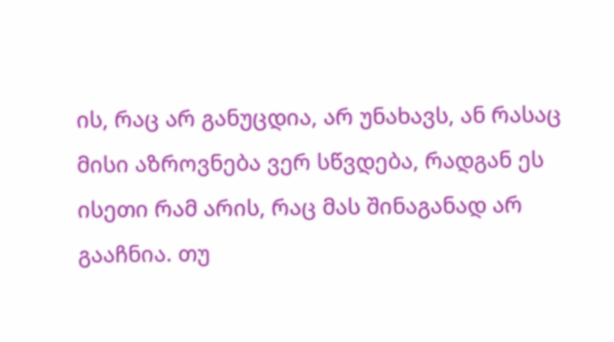ის, რაც არ განუცდია, არ უნახავს, ან რასაც მისი აზროვნება ვერ სწვდება, რადგან ეს ისეთი რამ არის, რაც მას შინაგანად არ გააჩნია. თუ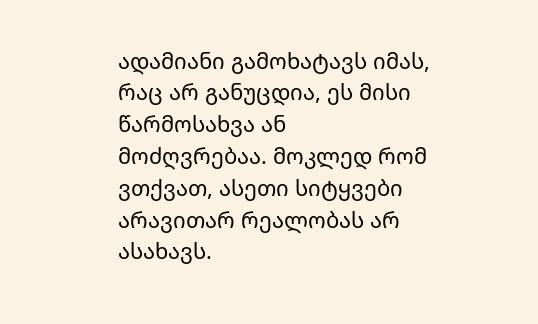ადამიანი გამოხატავს იმას, რაც არ განუცდია, ეს მისი წარმოსახვა ან მოძღვრებაა. მოკლედ რომ ვთქვათ, ასეთი სიტყვები არავითარ რეალობას არ ასახავს.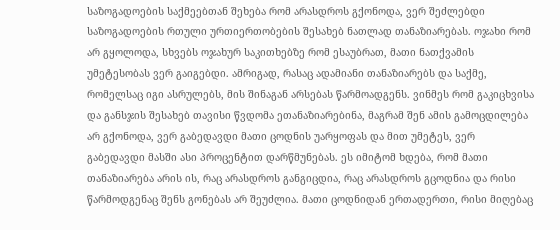საზოგადოების საქმეებთან შეხება რომ არასდროს გქონოდა, ვერ შეძლებდი საზოგადოების რთული ურთიერთობების შესახებ ნათლად თანაზიარებას. ოჯახი რომ არ გყოლოდა, სხვებს ოჯახურ საკითხებზე რომ ესაუბრათ, მათი ნათქვამის უმეტესობას ვერ გაიგებდი. ამრიგად, რასაც ადამიანი თანაზიარებს და საქმე, რომელსაც იგი ასრულებს, მის შინაგან არსებას წარმოადგენს. ვინმეს რომ გაკიცხვისა და განსჯის შესახებ თავისი წვდომა ეთანაზიარებინა, მაგრამ შენ ამის გამოცდილება არ გქონოდა, ვერ გაბედავდი მათი ცოდნის უარყოფას და მით უმეტეს, ვერ გაბედავდი მასში ასი პროცენტით დარწმუნებას. ეს იმიტომ ხდება, რომ მათი თანაზიარება არის ის, რაც არასდროს განგიცდია, რაც არასდროს გცოდნია და რისი წარმოდგენაც შენს გონებას არ შეუძლია. მათი ცოდნიდან ერთადერთი, რისი მიღებაც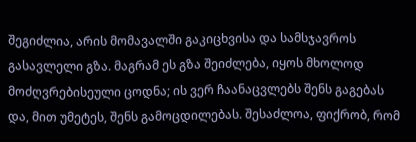შეგიძლია, არის მომავალში გაკიცხვისა და სამსჯავროს გასავლელი გზა. მაგრამ ეს გზა შეიძლება, იყოს მხოლოდ მოძღვრებისეული ცოდნა; ის ვერ ჩაანაცვლებს შენს გაგებას და, მით უმეტეს, შენს გამოცდილებას. შესაძლოა, ფიქრობ, რომ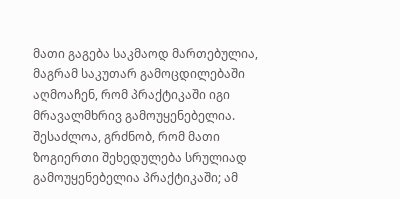მათი გაგება საკმაოდ მართებულია, მაგრამ საკუთარ გამოცდილებაში აღმოაჩენ, რომ პრაქტიკაში იგი მრავალმხრივ გამოუყენებელია. შესაძლოა, გრძნობ, რომ მათი ზოგიერთი შეხედულება სრულიად გამოუყენებელია პრაქტიკაში; ამ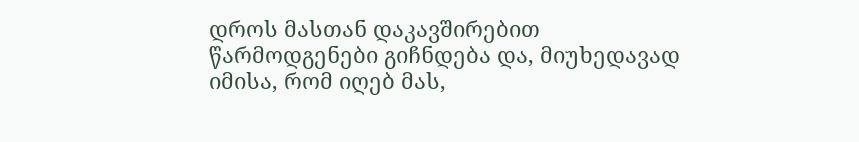დროს მასთან დაკავშირებით წარმოდგენები გიჩნდება და, მიუხედავად იმისა, რომ იღებ მას,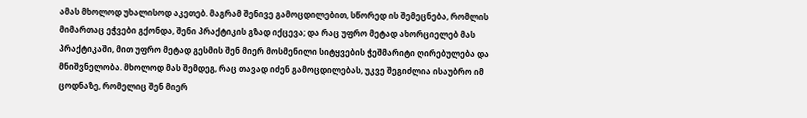ამას მხოლოდ უხალისოდ აკეთებ. მაგრამ შენივე გამოცდილებით, სწორედ ის შემეცნება, რომლის მიმართაც ეჭვები გქონდა, შენი პრაქტიკის გზად იქცევა; და რაც უფრო მეტად ახორციელებ მას პრაქტიკაში, მით უფრო მეტად გესმის შენ მიერ მოსმენილი სიტყვების ჭეშმარიტი ღირებულება და მნიშვნელობა. მხოლოდ მას შემდეგ, რაც თავად იძენ გამოცდილებას, უკვე შეგიძლია ისაუბრო იმ ცოდნაზე, რომელიც შენ მიერ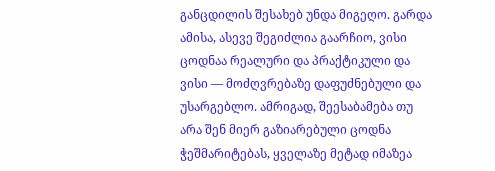განცდილის შესახებ უნდა მიგეღო. გარდა ამისა, ასევე შეგიძლია გაარჩიო, ვისი ცოდნაა რეალური და პრაქტიკული და ვისი — მოძღვრებაზე დაფუძნებული და უსარგებლო. ამრიგად, შეესაბამება თუ არა შენ მიერ გაზიარებული ცოდნა ჭეშმარიტებას, ყველაზე მეტად იმაზეა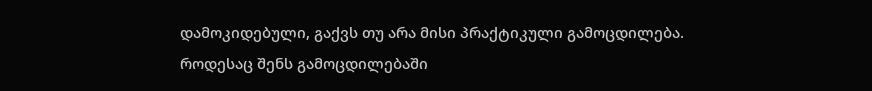დამოკიდებული, გაქვს თუ არა მისი პრაქტიკული გამოცდილება. როდესაც შენს გამოცდილებაში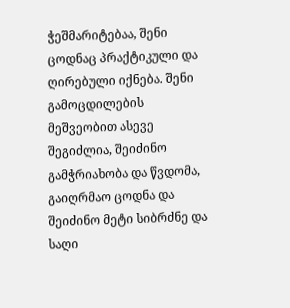ჭეშმარიტებაა, შენი ცოდნაც პრაქტიკული და ღირებული იქნება. შენი გამოცდილების მეშვეობით ასევე შეგიძლია, შეიძინო გამჭრიახობა და წვდომა, გაიღრმაო ცოდნა და შეიძინო მეტი სიბრძნე და საღი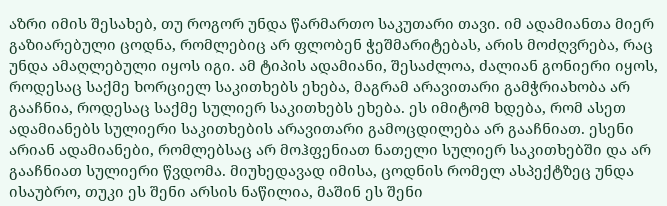აზრი იმის შესახებ, თუ როგორ უნდა წარმართო საკუთარი თავი. იმ ადამიანთა მიერ გაზიარებული ცოდნა, რომლებიც არ ფლობენ ჭეშმარიტებას, არის მოძღვრება, რაც უნდა ამაღლებული იყოს იგი. ამ ტიპის ადამიანი, შესაძლოა, ძალიან გონიერი იყოს, როდესაც საქმე ხორციელ საკითხებს ეხება, მაგრამ არავითარი გამჭრიახობა არ გააჩნია, როდესაც საქმე სულიერ საკითხებს ეხება. ეს იმიტომ ხდება, რომ ასეთ ადამიანებს სულიერი საკითხების არავითარი გამოცდილება არ გააჩნიათ. ესენი არიან ადამიანები, რომლებსაც არ მოჰფენიათ ნათელი სულიერ საკითხებში და არ გააჩნიათ სულიერი წვდომა. მიუხედავად იმისა, ცოდნის რომელ ასპექტზეც უნდა ისაუბრო, თუკი ეს შენი არსის ნაწილია, მაშინ ეს შენი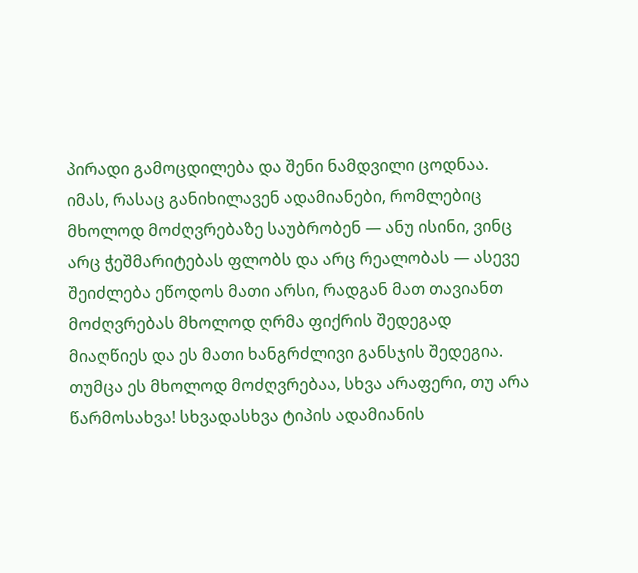პირადი გამოცდილება და შენი ნამდვილი ცოდნაა. იმას, რასაც განიხილავენ ადამიანები, რომლებიც მხოლოდ მოძღვრებაზე საუბრობენ — ანუ ისინი, ვინც არც ჭეშმარიტებას ფლობს და არც რეალობას — ასევე შეიძლება ეწოდოს მათი არსი, რადგან მათ თავიანთ მოძღვრებას მხოლოდ ღრმა ფიქრის შედეგად მიაღწიეს და ეს მათი ხანგრძლივი განსჯის შედეგია. თუმცა ეს მხოლოდ მოძღვრებაა, სხვა არაფერი, თუ არა წარმოსახვა! სხვადასხვა ტიპის ადამიანის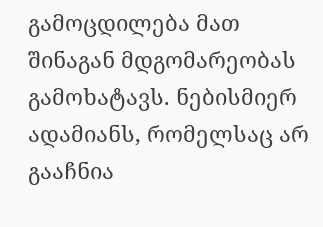გამოცდილება მათ შინაგან მდგომარეობას გამოხატავს. ნებისმიერ ადამიანს, რომელსაც არ გააჩნია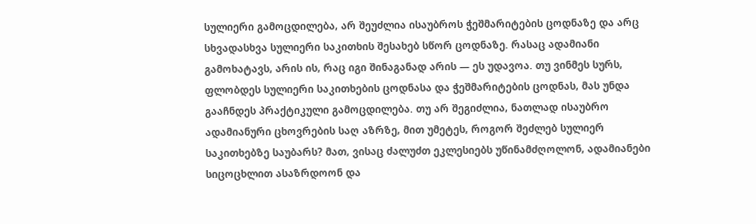სულიერი გამოცდილება, არ შეუძლია ისაუბროს ჭეშმარიტების ცოდნაზე და არც სხვადასხვა სულიერი საკითხის შესახებ სწორ ცოდნაზე. რასაც ადამიანი გამოხატავს, არის ის, რაც იგი შინაგანად არის — ეს უდავოა. თუ ვინმეს სურს, ფლობდეს სულიერი საკითხების ცოდნასა და ჭეშმარიტების ცოდნას, მას უნდა გააჩნდეს პრაქტიკული გამოცდილება. თუ არ შეგიძლია, ნათლად ისაუბრო ადამიანური ცხოვრების საღ აზრზე, მით უმეტეს, როგორ შეძლებ სულიერ საკითხებზე საუბარს? მათ, ვისაც ძალუძთ ეკლესიებს უწინამძღოლონ, ადამიანები სიცოცხლით ასაზრდოონ და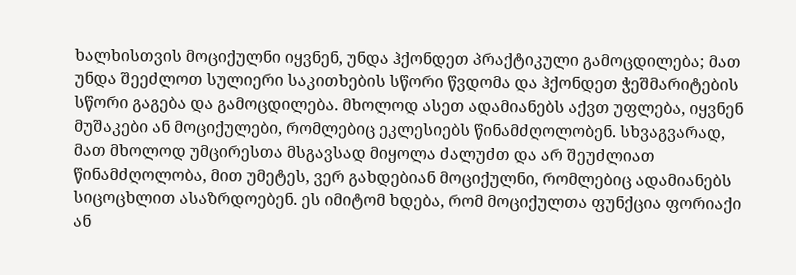ხალხისთვის მოციქულნი იყვნენ, უნდა ჰქონდეთ პრაქტიკული გამოცდილება; მათ უნდა შეეძლოთ სულიერი საკითხების სწორი წვდომა და ჰქონდეთ ჭეშმარიტების სწორი გაგება და გამოცდილება. მხოლოდ ასეთ ადამიანებს აქვთ უფლება, იყვნენ მუშაკები ან მოციქულები, რომლებიც ეკლესიებს წინამძღოლობენ. სხვაგვარად, მათ მხოლოდ უმცირესთა მსგავსად მიყოლა ძალუძთ და არ შეუძლიათ წინამძღოლობა, მით უმეტეს, ვერ გახდებიან მოციქულნი, რომლებიც ადამიანებს სიცოცხლით ასაზრდოებენ. ეს იმიტომ ხდება, რომ მოციქულთა ფუნქცია ფორიაქი ან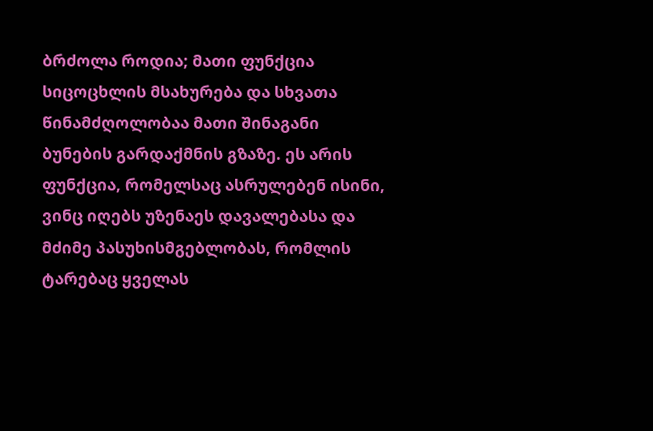ბრძოლა როდია; მათი ფუნქცია სიცოცხლის მსახურება და სხვათა წინამძღოლობაა მათი შინაგანი ბუნების გარდაქმნის გზაზე. ეს არის ფუნქცია, რომელსაც ასრულებენ ისინი, ვინც იღებს უზენაეს დავალებასა და მძიმე პასუხისმგებლობას, რომლის ტარებაც ყველას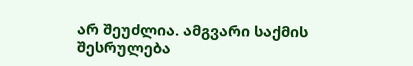არ შეუძლია. ამგვარი საქმის შესრულება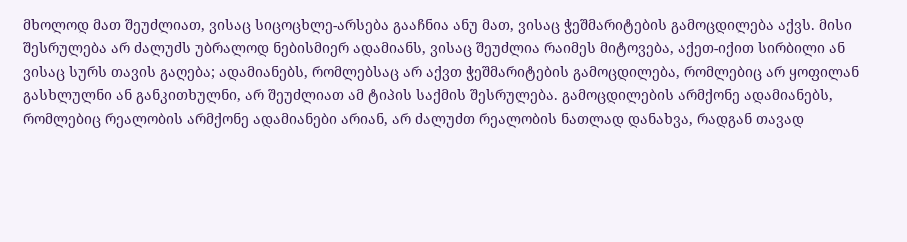მხოლოდ მათ შეუძლიათ, ვისაც სიცოცხლე-არსება გააჩნია ანუ მათ, ვისაც ჭეშმარიტების გამოცდილება აქვს. მისი შესრულება არ ძალუძს უბრალოდ ნებისმიერ ადამიანს, ვისაც შეუძლია რაიმეს მიტოვება, აქეთ-იქით სირბილი ან ვისაც სურს თავის გაღება; ადამიანებს, რომლებსაც არ აქვთ ჭეშმარიტების გამოცდილება, რომლებიც არ ყოფილან გასხლულნი ან განკითხულნი, არ შეუძლიათ ამ ტიპის საქმის შესრულება. გამოცდილების არმქონე ადამიანებს, რომლებიც რეალობის არმქონე ადამიანები არიან, არ ძალუძთ რეალობის ნათლად დანახვა, რადგან თავად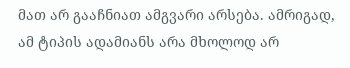მათ არ გააჩნიათ ამგვარი არსება. ამრიგად, ამ ტიპის ადამიანს არა მხოლოდ არ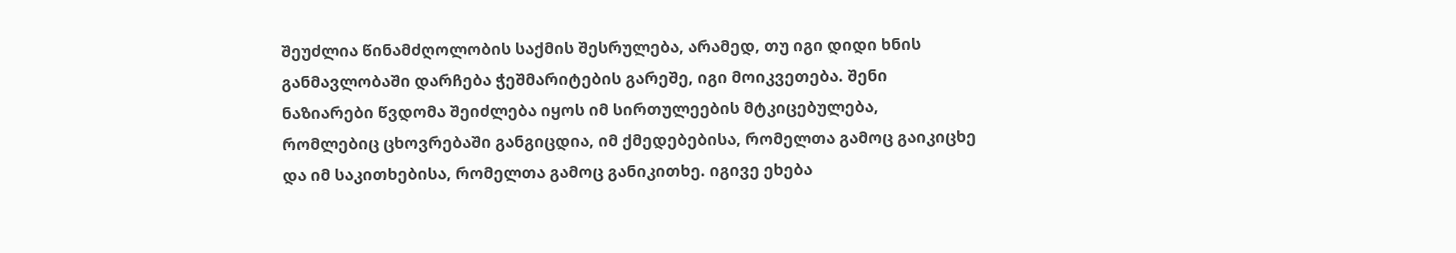შეუძლია წინამძღოლობის საქმის შესრულება, არამედ, თუ იგი დიდი ხნის განმავლობაში დარჩება ჭეშმარიტების გარეშე, იგი მოიკვეთება. შენი ნაზიარები წვდომა შეიძლება იყოს იმ სირთულეების მტკიცებულება, რომლებიც ცხოვრებაში განგიცდია, იმ ქმედებებისა, რომელთა გამოც გაიკიცხე და იმ საკითხებისა, რომელთა გამოც განიკითხე. იგივე ეხება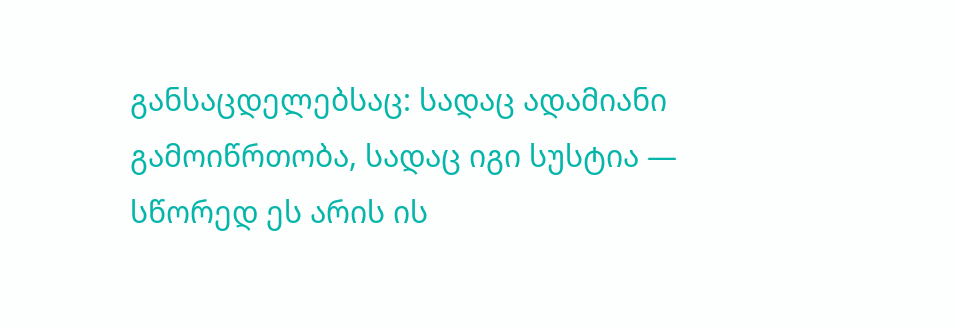განსაცდელებსაც: სადაც ადამიანი გამოიწრთობა, სადაც იგი სუსტია — სწორედ ეს არის ის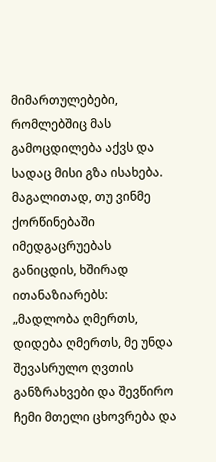მიმართულებები, რომლებშიც მას გამოცდილება აქვს და სადაც მისი გზა ისახება. მაგალითად, თუ ვინმე ქორწინებაში იმედგაცრუებას განიცდის, ხშირად ითანაზიარებს: „მადლობა ღმერთს, დიდება ღმერთს, მე უნდა შევასრულო ღვთის განზრახვები და შევწირო ჩემი მთელი ცხოვრება და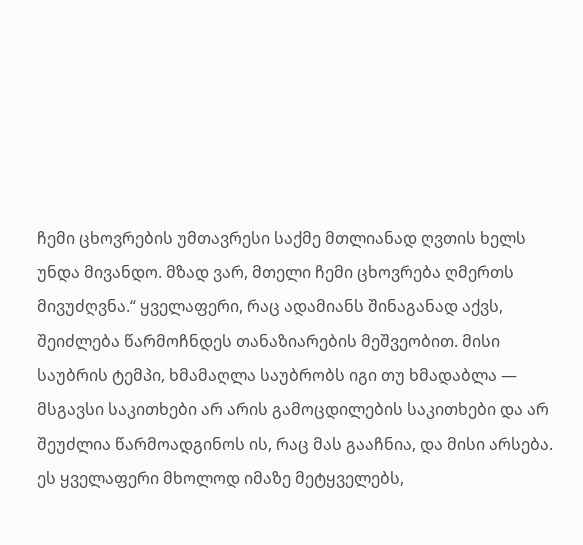ჩემი ცხოვრების უმთავრესი საქმე მთლიანად ღვთის ხელს უნდა მივანდო. მზად ვარ, მთელი ჩემი ცხოვრება ღმერთს მივუძღვნა.“ ყველაფერი, რაც ადამიანს შინაგანად აქვს, შეიძლება წარმოჩნდეს თანაზიარების მეშვეობით. მისი საუბრის ტემპი, ხმამაღლა საუბრობს იგი თუ ხმადაბლა — მსგავსი საკითხები არ არის გამოცდილების საკითხები და არ შეუძლია წარმოადგინოს ის, რაც მას გააჩნია, და მისი არსება. ეს ყველაფერი მხოლოდ იმაზე მეტყველებს,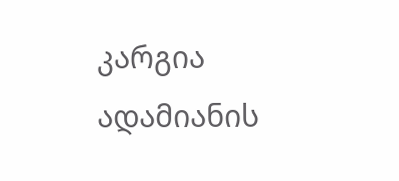კარგია ადამიანის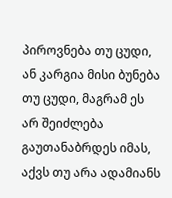პიროვნება თუ ცუდი, ან კარგია მისი ბუნება თუ ცუდი, მაგრამ ეს არ შეიძლება გაუთანაბრდეს იმას, აქვს თუ არა ადამიანს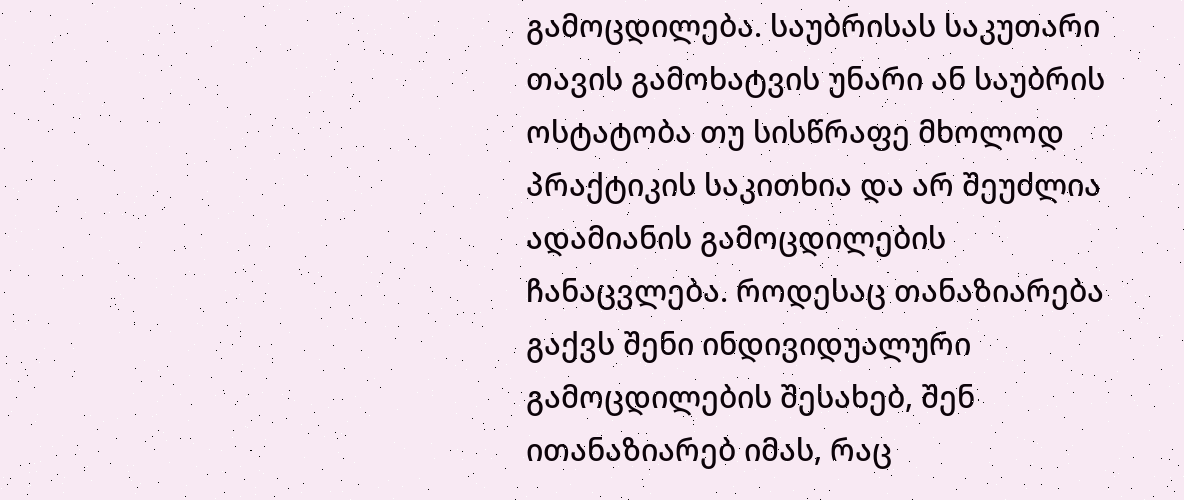გამოცდილება. საუბრისას საკუთარი თავის გამოხატვის უნარი ან საუბრის ოსტატობა თუ სისწრაფე მხოლოდ პრაქტიკის საკითხია და არ შეუძლია ადამიანის გამოცდილების ჩანაცვლება. როდესაც თანაზიარება გაქვს შენი ინდივიდუალური გამოცდილების შესახებ, შენ ითანაზიარებ იმას, რაც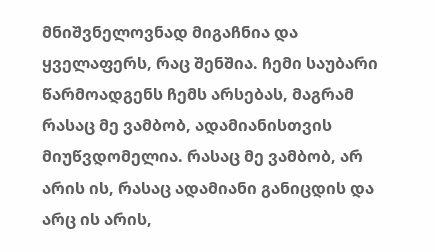მნიშვნელოვნად მიგაჩნია და ყველაფერს, რაც შენშია. ჩემი საუბარი წარმოადგენს ჩემს არსებას, მაგრამ რასაც მე ვამბობ, ადამიანისთვის მიუწვდომელია. რასაც მე ვამბობ, არ არის ის, რასაც ადამიანი განიცდის და არც ის არის,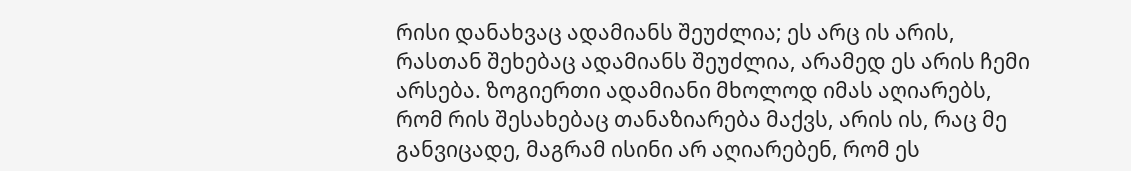რისი დანახვაც ადამიანს შეუძლია; ეს არც ის არის, რასთან შეხებაც ადამიანს შეუძლია, არამედ ეს არის ჩემი არსება. ზოგიერთი ადამიანი მხოლოდ იმას აღიარებს, რომ რის შესახებაც თანაზიარება მაქვს, არის ის, რაც მე განვიცადე, მაგრამ ისინი არ აღიარებენ, რომ ეს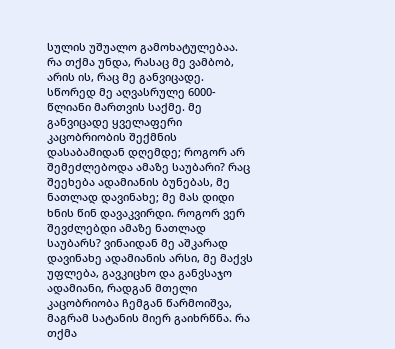სულის უშუალო გამოხატულებაა. რა თქმა უნდა, რასაც მე ვამბობ, არის ის, რაც მე განვიცადე. სწორედ მე აღვასრულე 6000-წლიანი მართვის საქმე. მე განვიცადე ყველაფერი კაცობრიობის შექმნის დასაბამიდან დღემდე; როგორ არ შემეძლებოდა ამაზე საუბარი? რაც შეეხება ადამიანის ბუნებას, მე ნათლად დავინახე; მე მას დიდი ხნის წინ დავაკვირდი. როგორ ვერ შევძლებდი ამაზე ნათლად საუბარს? ვინაიდან მე აშკარად დავინახე ადამიანის არსი, მე მაქვს უფლება, გავკიცხო და განვსაჯო ადამიანი, რადგან მთელი კაცობრიობა ჩემგან წარმოიშვა, მაგრამ სატანის მიერ გაიხრწნა. რა თქმა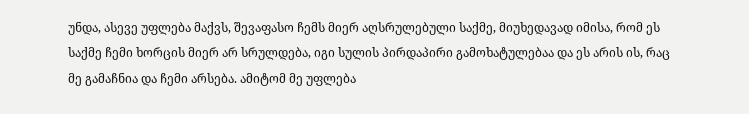უნდა, ასევე უფლება მაქვს, შევაფასო ჩემს მიერ აღსრულებული საქმე, მიუხედავად იმისა, რომ ეს საქმე ჩემი ხორცის მიერ არ სრულდება, იგი სულის პირდაპირი გამოხატულებაა და ეს არის ის, რაც მე გამაჩნია და ჩემი არსება. ამიტომ მე უფლება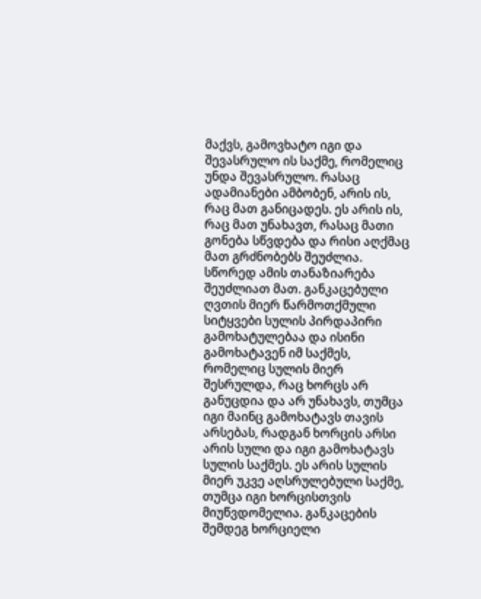მაქვს, გამოვხატო იგი და შევასრულო ის საქმე, რომელიც უნდა შევასრულო. რასაც ადამიანები ამბობენ, არის ის, რაც მათ განიცადეს. ეს არის ის, რაც მათ უნახავთ, რასაც მათი გონება სწვდება და რისი აღქმაც მათ გრძნობებს შეუძლია. სწორედ ამის თანაზიარება შეუძლიათ მათ. განკაცებული ღვთის მიერ წარმოთქმული სიტყვები სულის პირდაპირი გამოხატულებაა და ისინი გამოხატავენ იმ საქმეს, რომელიც სულის მიერ შესრულდა, რაც ხორცს არ განუცდია და არ უნახავს, თუმცა იგი მაინც გამოხატავს თავის არსებას, რადგან ხორცის არსი არის სული და იგი გამოხატავს სულის საქმეს. ეს არის სულის მიერ უკვე აღსრულებული საქმე, თუმცა იგი ხორცისთვის მიუწვდომელია. განკაცების შემდეგ ხორციელი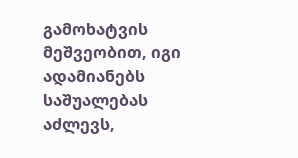გამოხატვის მეშვეობით, იგი ადამიანებს საშუალებას აძლევს,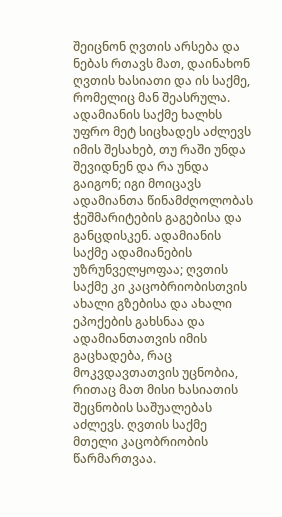შეიცნონ ღვთის არსება და ნებას რთავს მათ, დაინახონ ღვთის ხასიათი და ის საქმე, რომელიც მან შეასრულა. ადამიანის საქმე ხალხს უფრო მეტ სიცხადეს აძლევს იმის შესახებ, თუ რაში უნდა შევიდნენ და რა უნდა გაიგონ; იგი მოიცავს ადამიანთა წინამძღოლობას ჭეშმარიტების გაგებისა და განცდისკენ. ადამიანის საქმე ადამიანების უზრუნველყოფაა; ღვთის საქმე კი კაცობრიობისთვის ახალი გზებისა და ახალი ეპოქების გახსნაა და ადამიანთათვის იმის გაცხადება, რაც მოკვდავთათვის უცნობია, რითაც მათ მისი ხასიათის შეცნობის საშუალებას აძლევს. ღვთის საქმე მთელი კაცობრიობის წარმართვაა.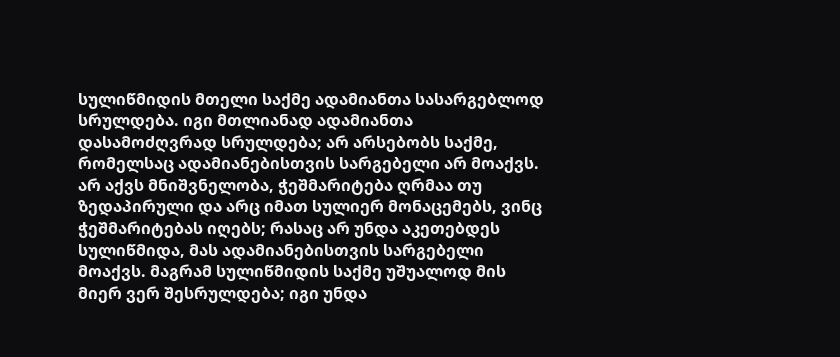სულიწმიდის მთელი საქმე ადამიანთა სასარგებლოდ სრულდება. იგი მთლიანად ადამიანთა დასამოძღვრად სრულდება; არ არსებობს საქმე, რომელსაც ადამიანებისთვის სარგებელი არ მოაქვს. არ აქვს მნიშვნელობა, ჭეშმარიტება ღრმაა თუ ზედაპირული და არც იმათ სულიერ მონაცემებს, ვინც ჭეშმარიტებას იღებს; რასაც არ უნდა აკეთებდეს სულიწმიდა, მას ადამიანებისთვის სარგებელი მოაქვს. მაგრამ სულიწმიდის საქმე უშუალოდ მის მიერ ვერ შესრულდება; იგი უნდა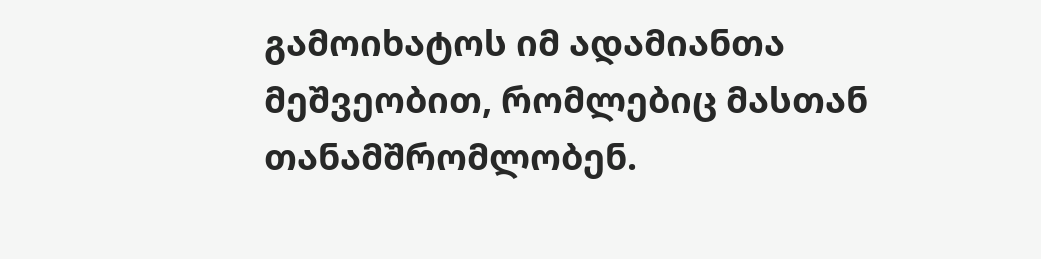გამოიხატოს იმ ადამიანთა მეშვეობით, რომლებიც მასთან თანამშრომლობენ.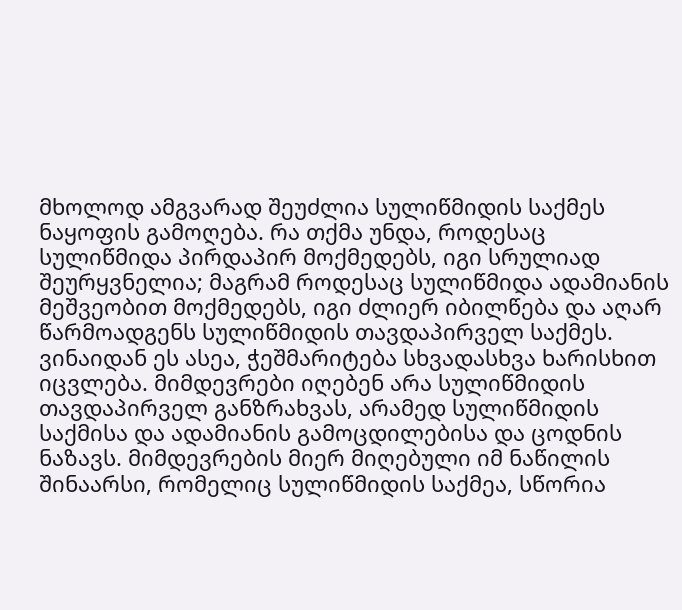მხოლოდ ამგვარად შეუძლია სულიწმიდის საქმეს ნაყოფის გამოღება. რა თქმა უნდა, როდესაც სულიწმიდა პირდაპირ მოქმედებს, იგი სრულიად შეურყვნელია; მაგრამ როდესაც სულიწმიდა ადამიანის მეშვეობით მოქმედებს, იგი ძლიერ იბილწება და აღარ წარმოადგენს სულიწმიდის თავდაპირველ საქმეს. ვინაიდან ეს ასეა, ჭეშმარიტება სხვადასხვა ხარისხით იცვლება. მიმდევრები იღებენ არა სულიწმიდის თავდაპირველ განზრახვას, არამედ სულიწმიდის საქმისა და ადამიანის გამოცდილებისა და ცოდნის ნაზავს. მიმდევრების მიერ მიღებული იმ ნაწილის შინაარსი, რომელიც სულიწმიდის საქმეა, სწორია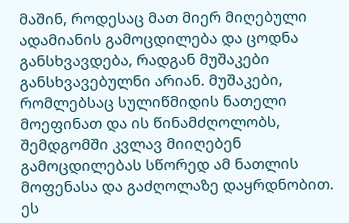მაშინ, როდესაც მათ მიერ მიღებული ადამიანის გამოცდილება და ცოდნა განსხვავდება, რადგან მუშაკები განსხვავებულნი არიან. მუშაკები, რომლებსაც სულიწმიდის ნათელი მოეფინათ და ის წინამძღოლობს, შემდგომში კვლავ მიიღებენ გამოცდილებას სწორედ ამ ნათლის მოფენასა და გაძღოლაზე დაყრდნობით. ეს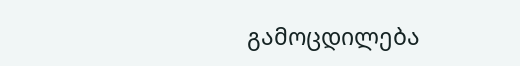გამოცდილება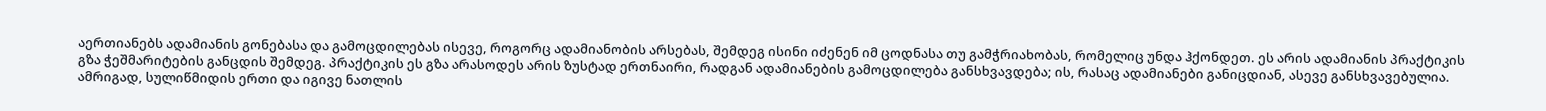აერთიანებს ადამიანის გონებასა და გამოცდილებას ისევე, როგორც ადამიანობის არსებას, შემდეგ ისინი იძენენ იმ ცოდნასა თუ გამჭრიახობას, რომელიც უნდა ჰქონდეთ. ეს არის ადამიანის პრაქტიკის გზა ჭეშმარიტების განცდის შემდეგ. პრაქტიკის ეს გზა არასოდეს არის ზუსტად ერთნაირი, რადგან ადამიანების გამოცდილება განსხვავდება; ის, რასაც ადამიანები განიცდიან, ასევე განსხვავებულია. ამრიგად, სულიწმიდის ერთი და იგივე ნათლის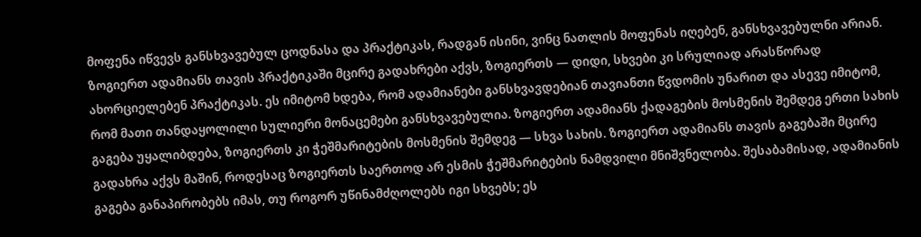მოფენა იწვევს განსხვავებულ ცოდნასა და პრაქტიკას, რადგან ისინი, ვინც ნათლის მოფენას იღებენ, განსხვავებულნი არიან. ზოგიერთ ადამიანს თავის პრაქტიკაში მცირე გადახრები აქვს, ზოგიერთს — დიდი, სხვები კი სრულიად არასწორად ახორციელებენ პრაქტიკას. ეს იმიტომ ხდება, რომ ადამიანები განსხვავდებიან თავიანთი წვდომის უნარით და ასევე იმიტომ, რომ მათი თანდაყოლილი სულიერი მონაცემები განსხვავებულია. ზოგიერთ ადამიანს ქადაგების მოსმენის შემდეგ ერთი სახის გაგება უყალიბდება, ზოგიერთს კი ჭეშმარიტების მოსმენის შემდეგ — სხვა სახის. ზოგიერთ ადამიანს თავის გაგებაში მცირე გადახრა აქვს მაშინ, როდესაც ზოგიერთს საერთოდ არ ესმის ჭეშმარიტების ნამდვილი მნიშვნელობა. შესაბამისად, ადამიანის გაგება განაპირობებს იმას, თუ როგორ უწინამძღოლებს იგი სხვებს; ეს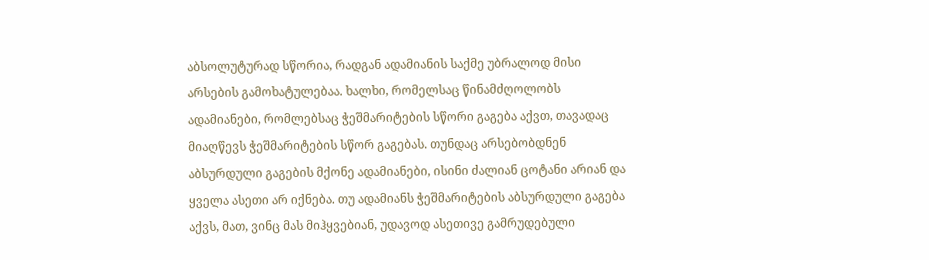აბსოლუტურად სწორია, რადგან ადამიანის საქმე უბრალოდ მისი არსების გამოხატულებაა. ხალხი, რომელსაც წინამძღოლობს ადამიანები, რომლებსაც ჭეშმარიტების სწორი გაგება აქვთ, თავადაც მიაღწევს ჭეშმარიტების სწორ გაგებას. თუნდაც არსებობდნენ აბსურდული გაგების მქონე ადამიანები, ისინი ძალიან ცოტანი არიან და ყველა ასეთი არ იქნება. თუ ადამიანს ჭეშმარიტების აბსურდული გაგება აქვს, მათ, ვინც მას მიჰყვებიან, უდავოდ ასეთივე გამრუდებული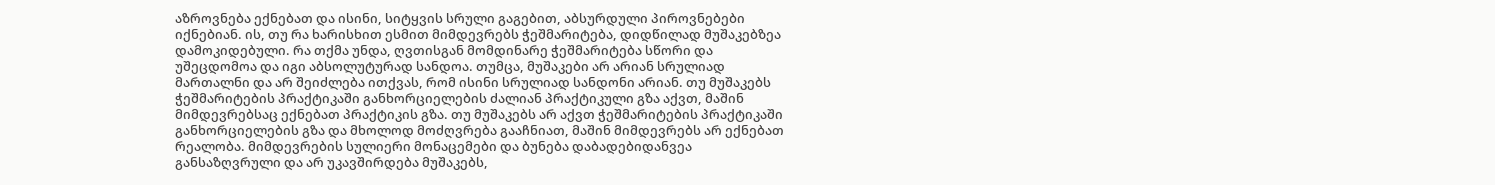აზროვნება ექნებათ და ისინი, სიტყვის სრული გაგებით, აბსურდული პიროვნებები იქნებიან. ის, თუ რა ხარისხით ესმით მიმდევრებს ჭეშმარიტება, დიდწილად მუშაკებზეა დამოკიდებული. რა თქმა უნდა, ღვთისგან მომდინარე ჭეშმარიტება სწორი და უშეცდომოა და იგი აბსოლუტურად სანდოა. თუმცა, მუშაკები არ არიან სრულიად მართალნი და არ შეიძლება ითქვას, რომ ისინი სრულიად სანდონი არიან. თუ მუშაკებს ჭეშმარიტების პრაქტიკაში განხორციელების ძალიან პრაქტიკული გზა აქვთ, მაშინ მიმდევრებსაც ექნებათ პრაქტიკის გზა. თუ მუშაკებს არ აქვთ ჭეშმარიტების პრაქტიკაში განხორციელების გზა და მხოლოდ მოძღვრება გააჩნიათ, მაშინ მიმდევრებს არ ექნებათ რეალობა. მიმდევრების სულიერი მონაცემები და ბუნება დაბადებიდანვეა განსაზღვრული და არ უკავშირდება მუშაკებს,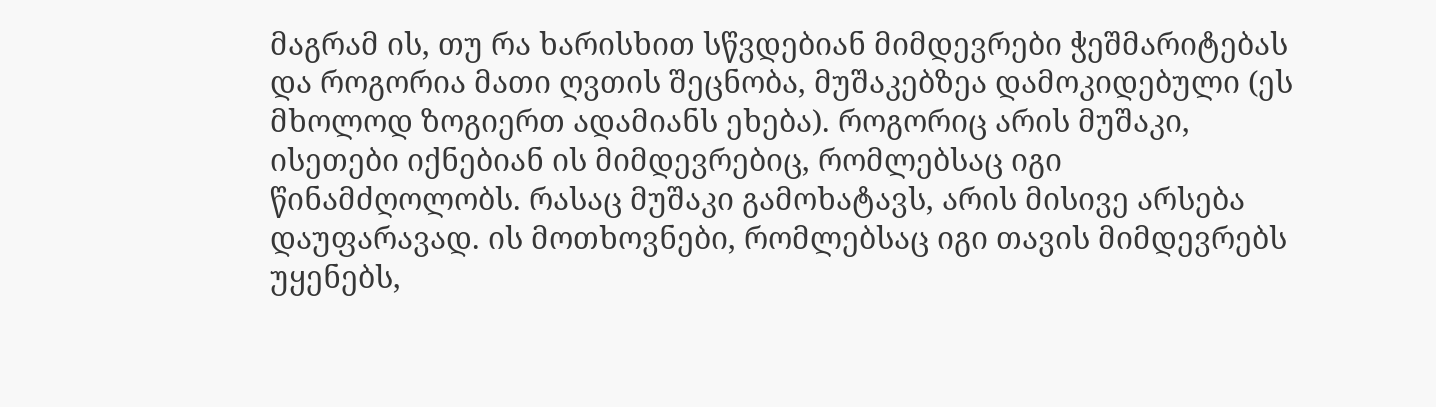მაგრამ ის, თუ რა ხარისხით სწვდებიან მიმდევრები ჭეშმარიტებას და როგორია მათი ღვთის შეცნობა, მუშაკებზეა დამოკიდებული (ეს მხოლოდ ზოგიერთ ადამიანს ეხება). როგორიც არის მუშაკი, ისეთები იქნებიან ის მიმდევრებიც, რომლებსაც იგი წინამძღოლობს. რასაც მუშაკი გამოხატავს, არის მისივე არსება დაუფარავად. ის მოთხოვნები, რომლებსაც იგი თავის მიმდევრებს უყენებს,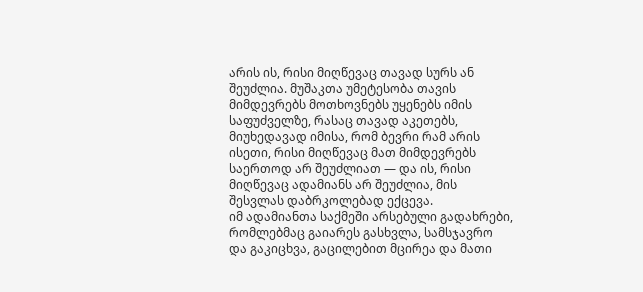არის ის, რისი მიღწევაც თავად სურს ან შეუძლია. მუშაკთა უმეტესობა თავის მიმდევრებს მოთხოვნებს უყენებს იმის საფუძველზე, რასაც თავად აკეთებს, მიუხედავად იმისა, რომ ბევრი რამ არის ისეთი, რისი მიღწევაც მათ მიმდევრებს საერთოდ არ შეუძლიათ — და ის, რისი მიღწევაც ადამიანს არ შეუძლია, მის შესვლას დაბრკოლებად ექცევა.
იმ ადამიანთა საქმეში არსებული გადახრები, რომლებმაც გაიარეს გასხვლა, სამსჯავრო და გაკიცხვა, გაცილებით მცირეა და მათი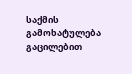საქმის გამოხატულება გაცილებით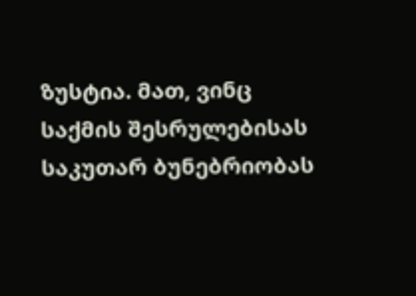ზუსტია. მათ, ვინც საქმის შესრულებისას საკუთარ ბუნებრიობას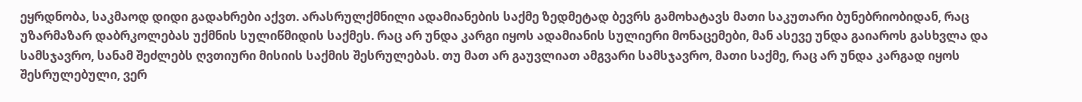ეყრდნობა, საკმაოდ დიდი გადახრები აქვთ. არასრულქმნილი ადამიანების საქმე ზედმეტად ბევრს გამოხატავს მათი საკუთარი ბუნებრიობიდან, რაც უზარმაზარ დაბრკოლებას უქმნის სულიწმიდის საქმეს. რაც არ უნდა კარგი იყოს ადამიანის სულიერი მონაცემები, მან ასევე უნდა გაიაროს გასხვლა და სამსჯავრო, სანამ შეძლებს ღვთიური მისიის საქმის შესრულებას. თუ მათ არ გაუვლიათ ამგვარი სამსჯავრო, მათი საქმე, რაც არ უნდა კარგად იყოს შესრულებული, ვერ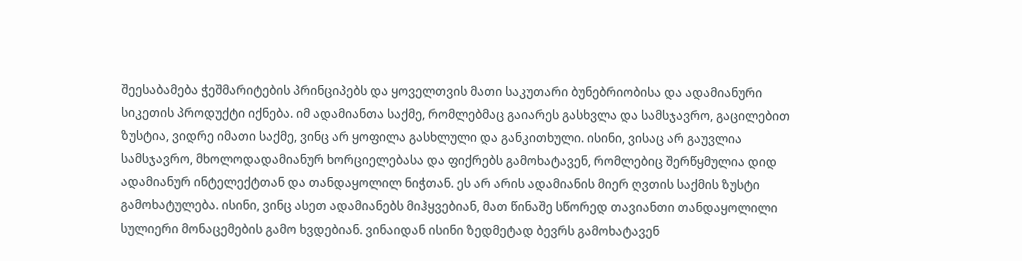შეესაბამება ჭეშმარიტების პრინციპებს და ყოველთვის მათი საკუთარი ბუნებრიობისა და ადამიანური სიკეთის პროდუქტი იქნება. იმ ადამიანთა საქმე, რომლებმაც გაიარეს გასხვლა და სამსჯავრო, გაცილებით ზუსტია, ვიდრე იმათი საქმე, ვინც არ ყოფილა გასხლული და განკითხული. ისინი, ვისაც არ გაუვლია სამსჯავრო, მხოლოდადამიანურ ხორციელებასა და ფიქრებს გამოხატავენ, რომლებიც შერწყმულია დიდ ადამიანურ ინტელექტთან და თანდაყოლილ ნიჭთან. ეს არ არის ადამიანის მიერ ღვთის საქმის ზუსტი გამოხატულება. ისინი, ვინც ასეთ ადამიანებს მიჰყვებიან, მათ წინაშე სწორედ თავიანთი თანდაყოლილი სულიერი მონაცემების გამო ხვდებიან. ვინაიდან ისინი ზედმეტად ბევრს გამოხატავენ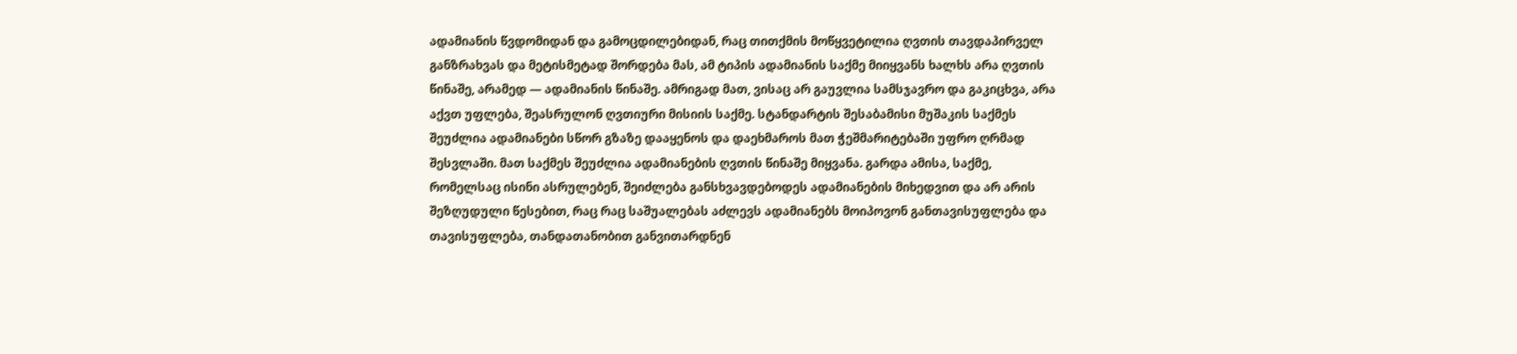ადამიანის წვდომიდან და გამოცდილებიდან, რაც თითქმის მოწყვეტილია ღვთის თავდაპირველ განზრახვას და მეტისმეტად შორდება მას, ამ ტიპის ადამიანის საქმე მიიყვანს ხალხს არა ღვთის წინაშე, არამედ — ადამიანის წინაშე. ამრიგად მათ, ვისაც არ გაუვლია სამსჯავრო და გაკიცხვა, არა აქვთ უფლება, შეასრულონ ღვთიური მისიის საქმე. სტანდარტის შესაბამისი მუშაკის საქმეს შეუძლია ადამიანები სწორ გზაზე დააყენოს და დაეხმაროს მათ ჭეშმარიტებაში უფრო ღრმად შესვლაში. მათ საქმეს შეუძლია ადამიანების ღვთის წინაშე მიყვანა. გარდა ამისა, საქმე, რომელსაც ისინი ასრულებენ, შეიძლება განსხვავდებოდეს ადამიანების მიხედვით და არ არის შეზღუდული წესებით, რაც რაც საშუალებას აძლევს ადამიანებს მოიპოვონ განთავისუფლება და თავისუფლება, თანდათანობით განვითარდნენ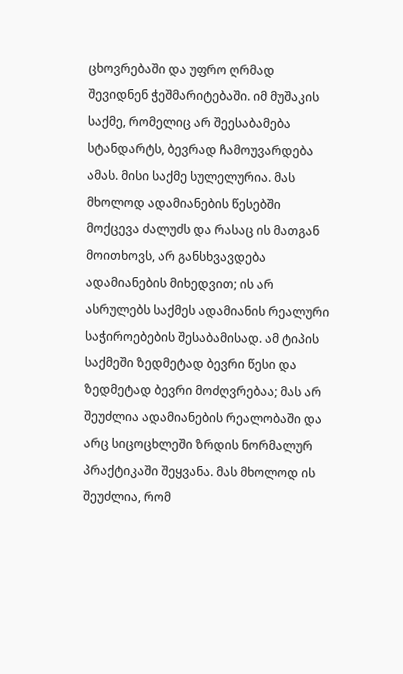ცხოვრებაში და უფრო ღრმად შევიდნენ ჭეშმარიტებაში. იმ მუშაკის საქმე, რომელიც არ შეესაბამება სტანდარტს, ბევრად ჩამოუვარდება ამას. მისი საქმე სულელურია. მას მხოლოდ ადამიანების წესებში მოქცევა ძალუძს და რასაც ის მათგან მოითხოვს, არ განსხვავდება ადამიანების მიხედვით; ის არ ასრულებს საქმეს ადამიანის რეალური საჭიროებების შესაბამისად. ამ ტიპის საქმეში ზედმეტად ბევრი წესი და ზედმეტად ბევრი მოძღვრებაა; მას არ შეუძლია ადამიანების რეალობაში და არც სიცოცხლეში ზრდის ნორმალურ პრაქტიკაში შეყვანა. მას მხოლოდ ის შეუძლია, რომ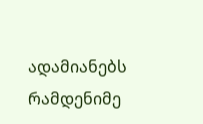ადამიანებს რამდენიმე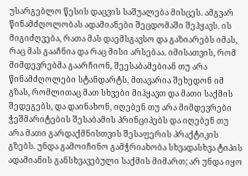უსარგებლო წესის დაცვის საშუალება მისცეს. ამგვარ წინამძღოლობას ადამიანები შეცდომაში შეჰყავს. ის მიგიძღვება, რათა მას დაემსგავსო და გაზიარებს იმას, რაც მას გააჩნია და რაც მისი არსებაა. იმისათვის, რომ მიმდევრებმა გაარჩიონ, შეესაბამებიან თუ არა წინამძღოლები სტანდარტს, მთავარია შეხედონ იმ გზას, რომლითაც მათ სხვები მიჰყავთ და მათი საქმის შედეგებს, და დაინახონ, იღებენ თუ არა მიმდევრები ჭეშმარიტების შესაბამის პრინციპებს და იღებენ თუ არა მათი გარდაქმნისთვის შესაფერის პრაქტიკის გზებს. უნდა გამოიჩინო გამჭრიახობა სხვადასხვა ტიპის ადამიანის განსხვავებული საქმის მიმართ; არ უნდა იყო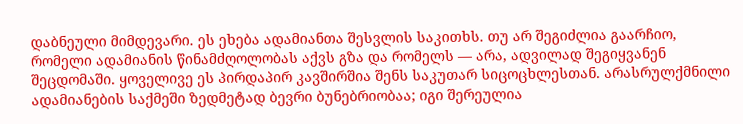დაბნეული მიმდევარი. ეს ეხება ადამიანთა შესვლის საკითხს. თუ არ შეგიძლია გაარჩიო, რომელი ადამიანის წინამძღოლობას აქვს გზა და რომელს — არა, ადვილად შეგიყვანენ შეცდომაში. ყოველივე ეს პირდაპირ კავშირშია შენს საკუთარ სიცოცხლესთან. არასრულქმნილი ადამიანების საქმეში ზედმეტად ბევრი ბუნებრიობაა; იგი შერეულია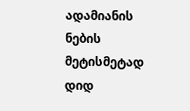ადამიანის ნების მეტისმეტად დიდ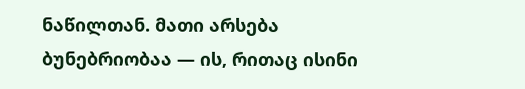ნაწილთან. მათი არსება ბუნებრიობაა — ის, რითაც ისინი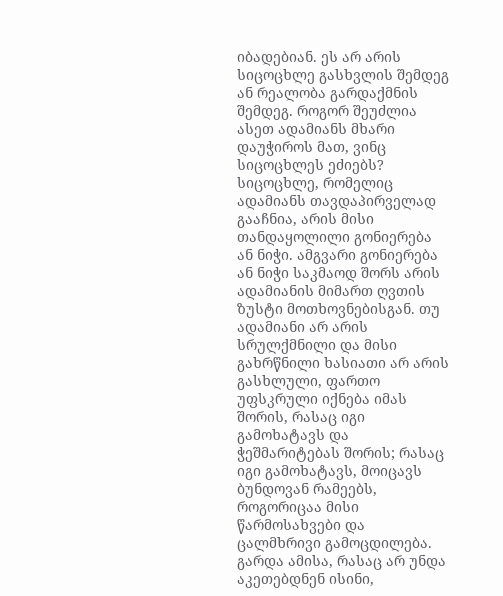იბადებიან. ეს არ არის სიცოცხლე გასხვლის შემდეგ ან რეალობა გარდაქმნის შემდეგ. როგორ შეუძლია ასეთ ადამიანს მხარი დაუჭიროს მათ, ვინც სიცოცხლეს ეძიებს? სიცოცხლე, რომელიც ადამიანს თავდაპირველად გააჩნია, არის მისი თანდაყოლილი გონიერება ან ნიჭი. ამგვარი გონიერება ან ნიჭი საკმაოდ შორს არის ადამიანის მიმართ ღვთის ზუსტი მოთხოვნებისგან. თუ ადამიანი არ არის სრულქმნილი და მისი გახრწნილი ხასიათი არ არის გასხლული, ფართო უფსკრული იქნება იმას შორის, რასაც იგი გამოხატავს და ჭეშმარიტებას შორის; რასაც იგი გამოხატავს, მოიცავს ბუნდოვან რამეებს, როგორიცაა მისი წარმოსახვები და ცალმხრივი გამოცდილება. გარდა ამისა, რასაც არ უნდა აკეთებდნენ ისინი,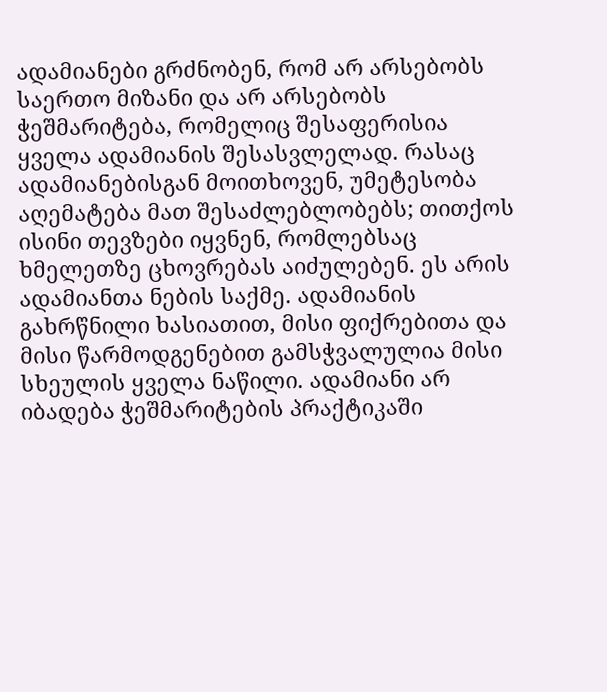ადამიანები გრძნობენ, რომ არ არსებობს საერთო მიზანი და არ არსებობს ჭეშმარიტება, რომელიც შესაფერისია ყველა ადამიანის შესასვლელად. რასაც ადამიანებისგან მოითხოვენ, უმეტესობა აღემატება მათ შესაძლებლობებს; თითქოს ისინი თევზები იყვნენ, რომლებსაც ხმელეთზე ცხოვრებას აიძულებენ. ეს არის ადამიანთა ნების საქმე. ადამიანის გახრწნილი ხასიათით, მისი ფიქრებითა და მისი წარმოდგენებით გამსჭვალულია მისი სხეულის ყველა ნაწილი. ადამიანი არ იბადება ჭეშმარიტების პრაქტიკაში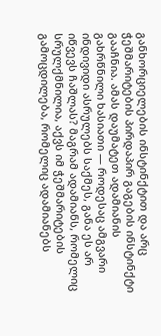განხორციელების ინსტინქტით და არც ჭეშმარიტების პირდაპირ გაგების ინსტინქტი გააჩნია. ამას დაუმატეთ ადამიანის გახრწნილი ხასიათი — როდესაც ამგვარი ინდივიდი ასრულებს საქმეს, განა ეს არ იწვევს ჩაშლას? მაგრამ ადამიანს, რომელიც სრულქმნილია, აქვს იმ ჭეშმარიტების გამოცდილება, რომელიც ადამიანებს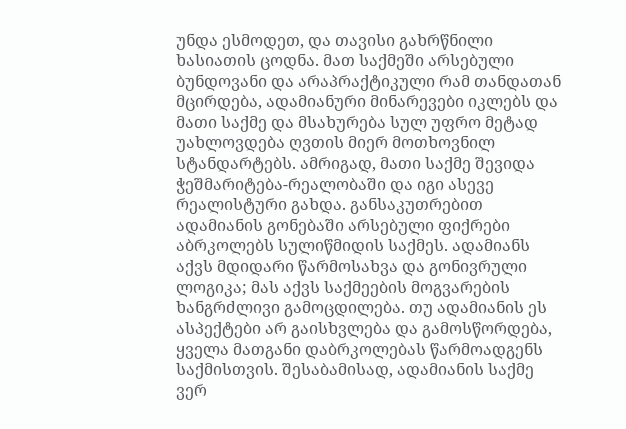უნდა ესმოდეთ, და თავისი გახრწნილი ხასიათის ცოდნა. მათ საქმეში არსებული ბუნდოვანი და არაპრაქტიკული რამ თანდათან მცირდება, ადამიანური მინარევები იკლებს და მათი საქმე და მსახურება სულ უფრო მეტად უახლოვდება ღვთის მიერ მოთხოვნილ სტანდარტებს. ამრიგად, მათი საქმე შევიდა ჭეშმარიტება-რეალობაში და იგი ასევე რეალისტური გახდა. განსაკუთრებით ადამიანის გონებაში არსებული ფიქრები აბრკოლებს სულიწმიდის საქმეს. ადამიანს აქვს მდიდარი წარმოსახვა და გონივრული ლოგიკა; მას აქვს საქმეების მოგვარების ხანგრძლივი გამოცდილება. თუ ადამიანის ეს ასპექტები არ გაისხვლება და გამოსწორდება, ყველა მათგანი დაბრკოლებას წარმოადგენს საქმისთვის. შესაბამისად, ადამიანის საქმე ვერ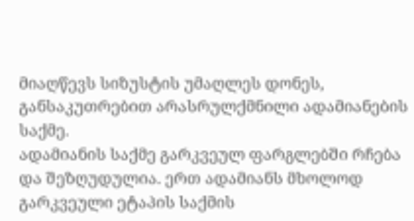მიაღწევს სიზუსტის უმაღლეს დონეს, განსაკუთრებით არასრულქმნილი ადამიანების საქმე.
ადამიანის საქმე გარკვეულ ფარგლებში რჩება და შეზღუდულია. ერთ ადამიანს მხოლოდ გარკვეული ეტაპის საქმის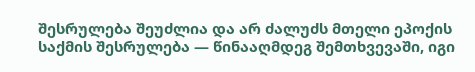შესრულება შეუძლია და არ ძალუძს მთელი ეპოქის საქმის შესრულება — წინააღმდეგ შემთხვევაში, იგი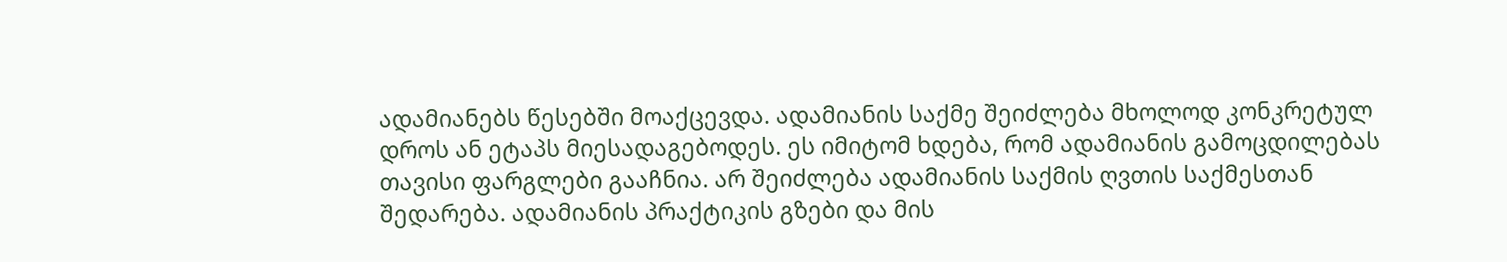ადამიანებს წესებში მოაქცევდა. ადამიანის საქმე შეიძლება მხოლოდ კონკრეტულ დროს ან ეტაპს მიესადაგებოდეს. ეს იმიტომ ხდება, რომ ადამიანის გამოცდილებას თავისი ფარგლები გააჩნია. არ შეიძლება ადამიანის საქმის ღვთის საქმესთან შედარება. ადამიანის პრაქტიკის გზები და მის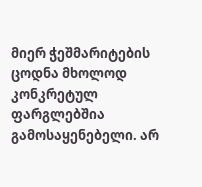მიერ ჭეშმარიტების ცოდნა მხოლოდ კონკრეტულ ფარგლებშია გამოსაყენებელი. არ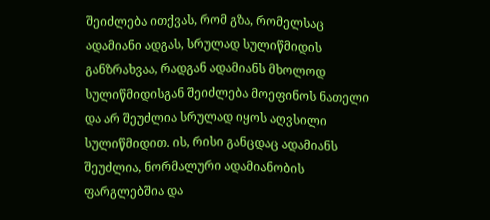შეიძლება ითქვას, რომ გზა, რომელსაც ადამიანი ადგას, სრულად სულიწმიდის განზრახვაა, რადგან ადამიანს მხოლოდ სულიწმიდისგან შეიძლება მოეფინოს ნათელი და არ შეუძლია სრულად იყოს აღვსილი სულიწმიდით. ის, რისი განცდაც ადამიანს შეუძლია, ნორმალური ადამიანობის ფარგლებშია და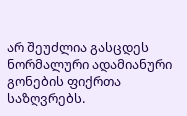არ შეუძლია გასცდეს ნორმალური ადამიანური გონების ფიქრთა საზღვრებს.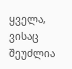ყველა, ვისაც შეუძლია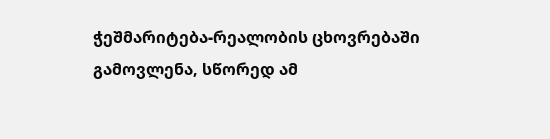ჭეშმარიტება-რეალობის ცხოვრებაში გამოვლენა, სწორედ ამ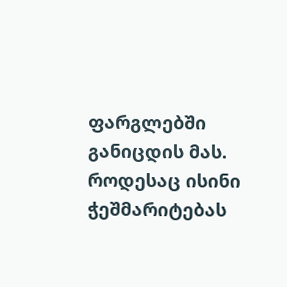ფარგლებში განიცდის მას. როდესაც ისინი ჭეშმარიტებას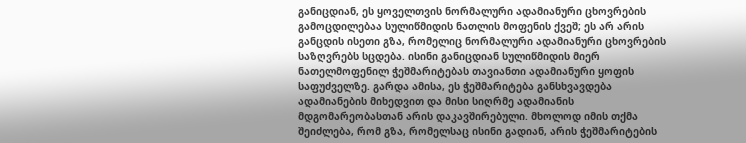განიცდიან, ეს ყოველთვის ნორმალური ადამიანური ცხოვრების გამოცდილებაა სულიწმიდის ნათლის მოფენის ქვეშ; ეს არ არის განცდის ისეთი გზა, რომელიც ნორმალური ადამიანური ცხოვრების საზღვრებს სცდება. ისინი განიცდიან სულიწმიდის მიერ ნათელმოფენილ ჭეშმარიტებას თავიანთი ადამიანური ყოფის საფუძველზე. გარდა ამისა, ეს ჭეშმარიტება განსხვავდება ადამიანების მიხედვით და მისი სიღრმე ადამიანის მდგომარეობასთან არის დაკავშირებული. მხოლოდ იმის თქმა შეიძლება, რომ გზა, რომელსაც ისინი გადიან, არის ჭეშმარიტების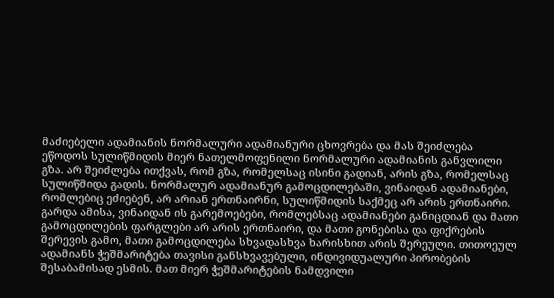მაძიებელი ადამიანის ნორმალური ადამიანური ცხოვრება და მას შეიძლება ეწოდოს სულიწმიდის მიერ ნათელმოფენილი ნორმალური ადამიანის განვლილი გზა. არ შეიძლება ითქვას, რომ გზა, რომელსაც ისინი გადიან, არის გზა, რომელსაც სულიწმიდა გადის. ნორმალურ ადამიანურ გამოცდილებაში, ვინაიდან ადამიანები, რომლებიც ეძიებენ, არ არიან ერთნაირნი, სულიწმიდის საქმეც არ არის ერთნაირი. გარდა ამისა, ვინაიდან ის გარემოებები, რომლებსაც ადამიანები განიცდიან და მათი გამოცდილების ფარგლები არ არის ერთნაირი, და მათი გონებისა და ფიქრების შერევის გამო, მათი გამოცდილება სხვადასხვა ხარისხით არის შერეული. თითოეულ ადამიანს ჭეშმარიტება თავისი განსხვავებული, ინდივიდუალური პირობების შესაბამისად ესმის. მათ მიერ ჭეშმარიტების ნამდვილი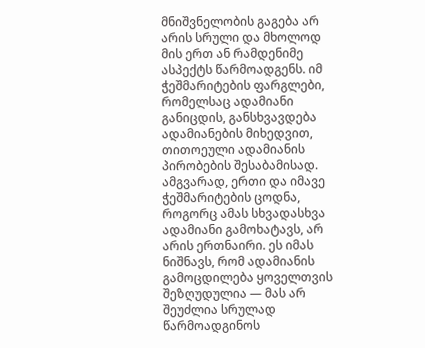მნიშვნელობის გაგება არ არის სრული და მხოლოდ მის ერთ ან რამდენიმე ასპექტს წარმოადგენს. იმ ჭეშმარიტების ფარგლები, რომელსაც ადამიანი განიცდის, განსხვავდება ადამიანების მიხედვით, თითოეული ადამიანის პირობების შესაბამისად. ამგვარად, ერთი და იმავე ჭეშმარიტების ცოდნა, როგორც ამას სხვადასხვა ადამიანი გამოხატავს, არ არის ერთნაირი. ეს იმას ნიშნავს, რომ ადამიანის გამოცდილება ყოველთვის შეზღუდულია — მას არ შეუძლია სრულად წარმოადგინოს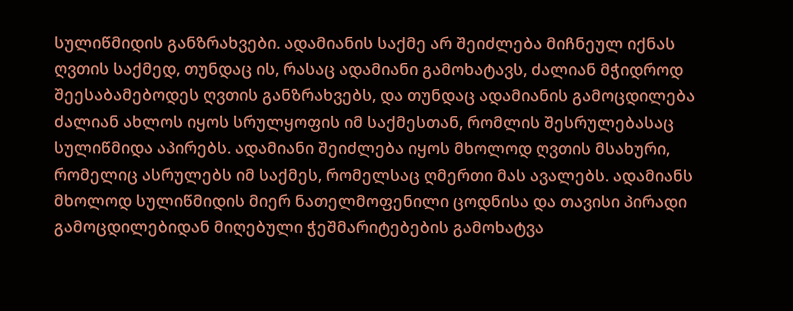სულიწმიდის განზრახვები. ადამიანის საქმე არ შეიძლება მიჩნეულ იქნას ღვთის საქმედ, თუნდაც ის, რასაც ადამიანი გამოხატავს, ძალიან მჭიდროდ შეესაბამებოდეს ღვთის განზრახვებს, და თუნდაც ადამიანის გამოცდილება ძალიან ახლოს იყოს სრულყოფის იმ საქმესთან, რომლის შესრულებასაც სულიწმიდა აპირებს. ადამიანი შეიძლება იყოს მხოლოდ ღვთის მსახური, რომელიც ასრულებს იმ საქმეს, რომელსაც ღმერთი მას ავალებს. ადამიანს მხოლოდ სულიწმიდის მიერ ნათელმოფენილი ცოდნისა და თავისი პირადი გამოცდილებიდან მიღებული ჭეშმარიტებების გამოხატვა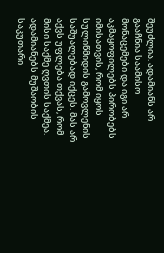შეუძლია. ადამიანს არ გააჩნია საამისო მონაცემები და იგი არ აკმაყოფილებს პირობებს იმისათვის, რომ იყოს სულიწმიდის გამოვლენის საშუალებად იქცეს. მას არ აქვს უფლება თქვას, რომ მისი საქმე ღვთის საქმეა. ადამიანებს მუშაობის საკუთარი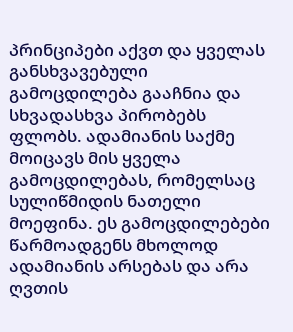პრინციპები აქვთ და ყველას განსხვავებული გამოცდილება გააჩნია და სხვადასხვა პირობებს ფლობს. ადამიანის საქმე მოიცავს მის ყველა გამოცდილებას, რომელსაც სულიწმიდის ნათელი მოეფინა. ეს გამოცდილებები წარმოადგენს მხოლოდ ადამიანის არსებას და არა ღვთის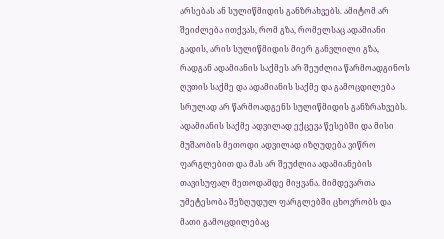არსებას ან სულიწმიდის განზრახვებს. ამიტომ არ შეიძლება ითქვას, რომ გზა, რომელსაც ადამიანი გადის, არის სულიწმიდის მიერ განვლილი გზა, რადგან ადამიანის საქმეს არ შეუძლია წარმოადგინოს ღვთის საქმე და ადამიანის საქმე და გამოცდილება სრულად არ წარმოადგენს სულიწმიდის განზრახვებს. ადამიანის საქმე ადვილად ექცევა წესებში და მისი მუშაობის მეთოდი ადვილად იზღუდება ვიწრო ფარგლებით და მას არ შეუძლია ადამიანების თავისუფალ მეთოდამდე მიყვანა. მიმდევართა უმეტესობა შეზღუდულ ფარგლებში ცხოვრობს და მათი გამოცდილებაც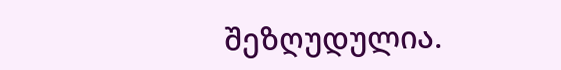შეზღუდულია.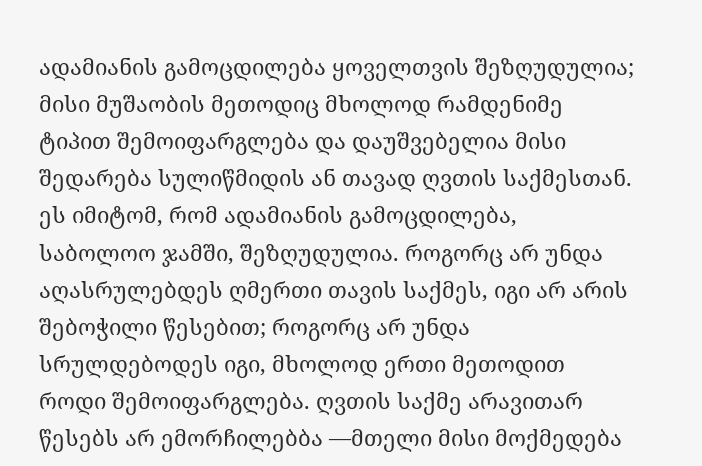ადამიანის გამოცდილება ყოველთვის შეზღუდულია; მისი მუშაობის მეთოდიც მხოლოდ რამდენიმე ტიპით შემოიფარგლება და დაუშვებელია მისი შედარება სულიწმიდის ან თავად ღვთის საქმესთან. ეს იმიტომ, რომ ადამიანის გამოცდილება, საბოლოო ჯამში, შეზღუდულია. როგორც არ უნდა აღასრულებდეს ღმერთი თავის საქმეს, იგი არ არის შებოჭილი წესებით; როგორც არ უნდა სრულდებოდეს იგი, მხოლოდ ერთი მეთოდით როდი შემოიფარგლება. ღვთის საქმე არავითარ წესებს არ ემორჩილებბა —მთელი მისი მოქმედება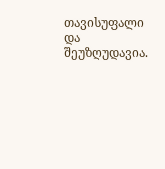თავისუფალი და შეუზღუდავია.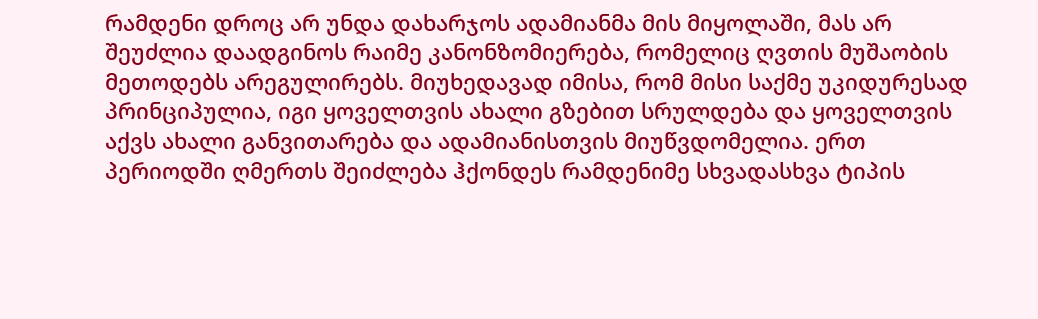რამდენი დროც არ უნდა დახარჯოს ადამიანმა მის მიყოლაში, მას არ შეუძლია დაადგინოს რაიმე კანონზომიერება, რომელიც ღვთის მუშაობის მეთოდებს არეგულირებს. მიუხედავად იმისა, რომ მისი საქმე უკიდურესად პრინციპულია, იგი ყოველთვის ახალი გზებით სრულდება და ყოველთვის აქვს ახალი განვითარება და ადამიანისთვის მიუწვდომელია. ერთ პერიოდში ღმერთს შეიძლება ჰქონდეს რამდენიმე სხვადასხვა ტიპის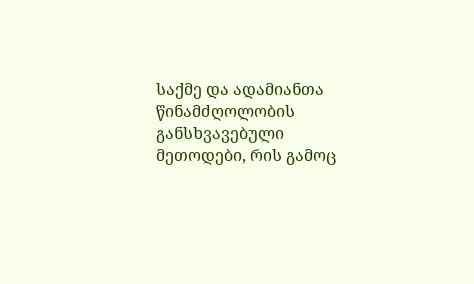საქმე და ადამიანთა წინამძღოლობის განსხვავებული მეთოდები, რის გამოც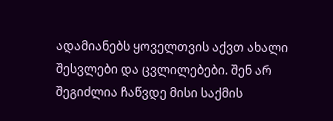ადამიანებს ყოველთვის აქვთ ახალი შესვლები და ცვლილებები. შენ არ შეგიძლია ჩაწვდე მისი საქმის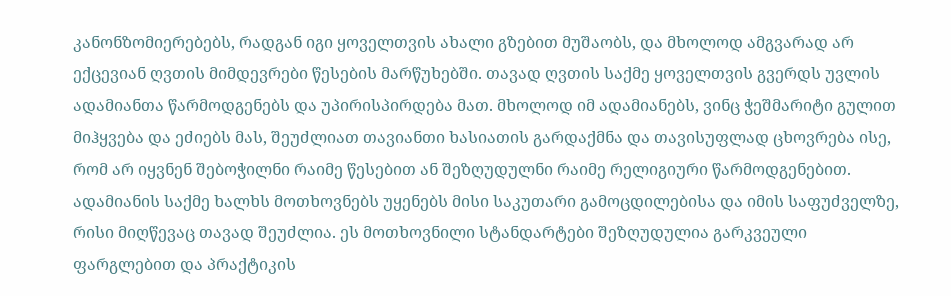კანონზომიერებებს, რადგან იგი ყოველთვის ახალი გზებით მუშაობს, და მხოლოდ ამგვარად არ ექცევიან ღვთის მიმდევრები წესების მარწუხებში. თავად ღვთის საქმე ყოველთვის გვერდს უვლის ადამიანთა წარმოდგენებს და უპირისპირდება მათ. მხოლოდ იმ ადამიანებს, ვინც ჭეშმარიტი გულით მიჰყვება და ეძიებს მას, შეუძლიათ თავიანთი ხასიათის გარდაქმნა და თავისუფლად ცხოვრება ისე, რომ არ იყვნენ შებოჭილნი რაიმე წესებით ან შეზღუდულნი რაიმე რელიგიური წარმოდგენებით. ადამიანის საქმე ხალხს მოთხოვნებს უყენებს მისი საკუთარი გამოცდილებისა და იმის საფუძველზე, რისი მიღწევაც თავად შეუძლია. ეს მოთხოვნილი სტანდარტები შეზღუდულია გარკვეული ფარგლებით და პრაქტიკის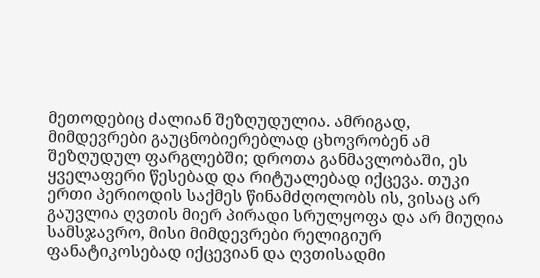მეთოდებიც ძალიან შეზღუდულია. ამრიგად, მიმდევრები გაუცნობიერებლად ცხოვრობენ ამ შეზღუდულ ფარგლებში; დროთა განმავლობაში, ეს ყველაფერი წესებად და რიტუალებად იქცევა. თუკი ერთი პერიოდის საქმეს წინამძღოლობს ის, ვისაც არ გაუვლია ღვთის მიერ პირადი სრულყოფა და არ მიუღია სამსჯავრო, მისი მიმდევრები რელიგიურ ფანატიკოსებად იქცევიან და ღვთისადმი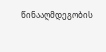წინააღმდეგობის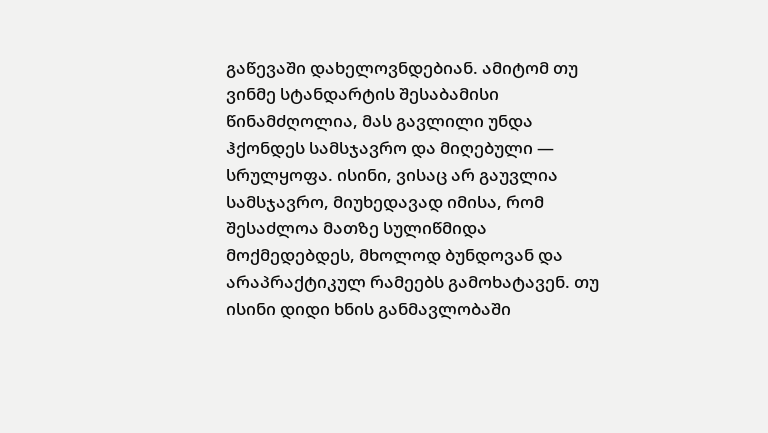გაწევაში დახელოვნდებიან. ამიტომ თუ ვინმე სტანდარტის შესაბამისი წინამძღოლია, მას გავლილი უნდა ჰქონდეს სამსჯავრო და მიღებული — სრულყოფა. ისინი, ვისაც არ გაუვლია სამსჯავრო, მიუხედავად იმისა, რომ შესაძლოა მათზე სულიწმიდა მოქმედებდეს, მხოლოდ ბუნდოვან და არაპრაქტიკულ რამეებს გამოხატავენ. თუ ისინი დიდი ხნის განმავლობაში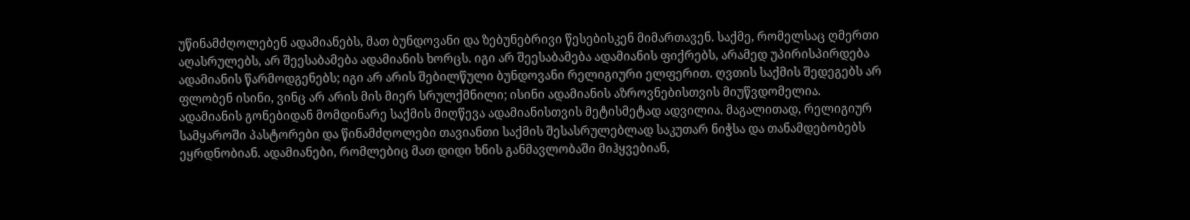უწინამძღოლებენ ადამიანებს, მათ ბუნდოვანი და ზებუნებრივი წესებისკენ მიმართავენ. საქმე, რომელსაც ღმერთი აღასრულებს, არ შეესაბამება ადამიანის ხორცს. იგი არ შეესაბამება ადამიანის ფიქრებს, არამედ უპირისპირდება ადამიანის წარმოდგენებს; იგი არ არის შებილწული ბუნდოვანი რელიგიური ელფერით. ღვთის საქმის შედეგებს არ ფლობენ ისინი, ვინც არ არის მის მიერ სრულქმნილი; ისინი ადამიანის აზროვნებისთვის მიუწვდომელია.
ადამიანის გონებიდან მომდინარე საქმის მიღწევა ადამიანისთვის მეტისმეტად ადვილია. მაგალითად, რელიგიურ სამყაროში პასტორები და წინამძღოლები თავიანთი საქმის შესასრულებლად საკუთარ ნიჭსა და თანამდებობებს ეყრდნობიან. ადამიანები, რომლებიც მათ დიდი ხნის განმავლობაში მიჰყვებიან,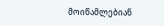მოიწამლებიან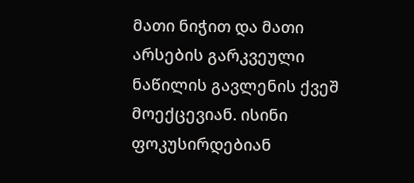მათი ნიჭით და მათი არსების გარკვეული ნაწილის გავლენის ქვეშ მოექცევიან. ისინი ფოკუსირდებიან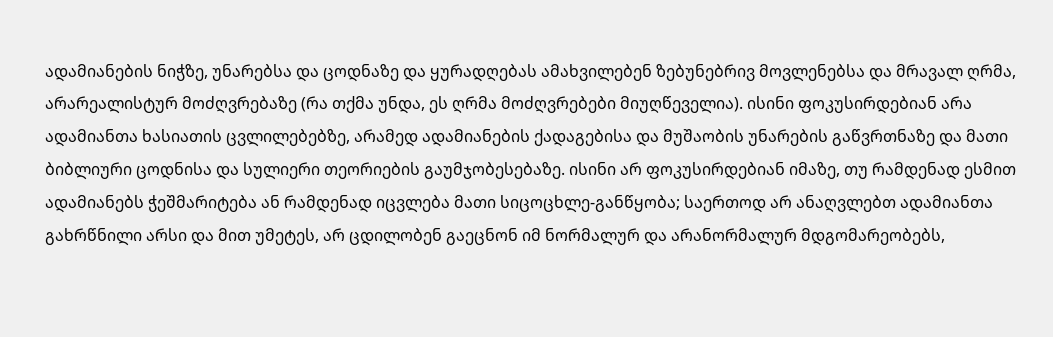ადამიანების ნიჭზე, უნარებსა და ცოდნაზე და ყურადღებას ამახვილებენ ზებუნებრივ მოვლენებსა და მრავალ ღრმა, არარეალისტურ მოძღვრებაზე (რა თქმა უნდა, ეს ღრმა მოძღვრებები მიუღწეველია). ისინი ფოკუსირდებიან არა ადამიანთა ხასიათის ცვლილებებზე, არამედ ადამიანების ქადაგებისა და მუშაობის უნარების გაწვრთნაზე და მათი ბიბლიური ცოდნისა და სულიერი თეორიების გაუმჯობესებაზე. ისინი არ ფოკუსირდებიან იმაზე, თუ რამდენად ესმით ადამიანებს ჭეშმარიტება ან რამდენად იცვლება მათი სიცოცხლე-განწყობა; საერთოდ არ ანაღვლებთ ადამიანთა გახრწნილი არსი და მით უმეტეს, არ ცდილობენ გაეცნონ იმ ნორმალურ და არანორმალურ მდგომარეობებს,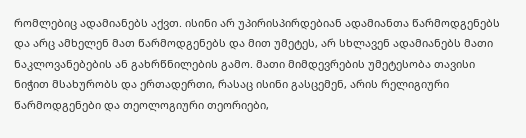რომლებიც ადამიანებს აქვთ. ისინი არ უპირისპირდებიან ადამიანთა წარმოდგენებს და არც ამხელენ მათ წარმოდგენებს და მით უმეტეს, არ სხლავენ ადამიანებს მათი ნაკლოვანებების ან გახრწნილების გამო. მათი მიმდევრების უმეტესობა თავისი ნიჭით მსახურობს და ერთადერთი, რასაც ისინი გასცემენ, არის რელიგიური წარმოდგენები და თეოლოგიური თეორიები,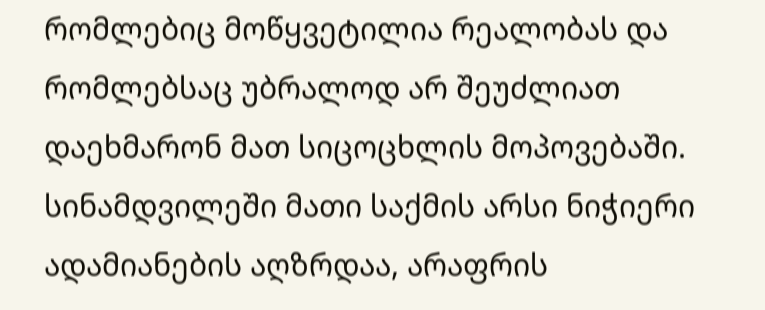რომლებიც მოწყვეტილია რეალობას და რომლებსაც უბრალოდ არ შეუძლიათ დაეხმარონ მათ სიცოცხლის მოპოვებაში. სინამდვილეში მათი საქმის არსი ნიჭიერი ადამიანების აღზრდაა, არაფრის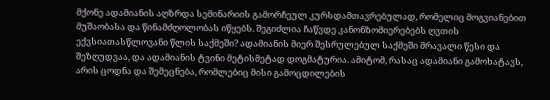მქონე ადამიანის აღზრდა სემინარიის გამორჩეულ კურსდამთავრებულად, რომელიც მოგვიანებით მუშაობასა და წინამძღოლობას იწყებს. შეგიძლია ჩაწვდე კანონზომიერებებს ღვთის ექვსიათასწლოვანი წლის საქმეში? ადამიანის მიერ შესრულებულ საქმეში მრავალი წესი და შეზღუდვაა, და ადამიანის ტვინი მეტისმეტად დოგმატურია. ამიტომ, რასაც ადამიანი გამოხატავს, არის ცოდნა და შემეცნება, რომლებიც მისი გამოცდილების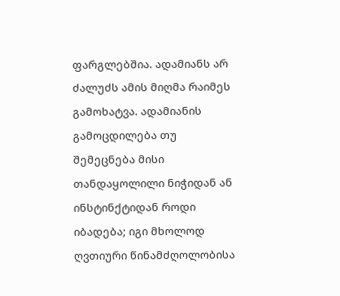ფარგლებშია. ადამიანს არ ძალუძს ამის მიღმა რაიმეს გამოხატვა. ადამიანის გამოცდილება თუ შემეცნება მისი თანდაყოლილი ნიჭიდან ან ინსტინქტიდან როდი იბადება; იგი მხოლოდ ღვთიური წინამძღოლობისა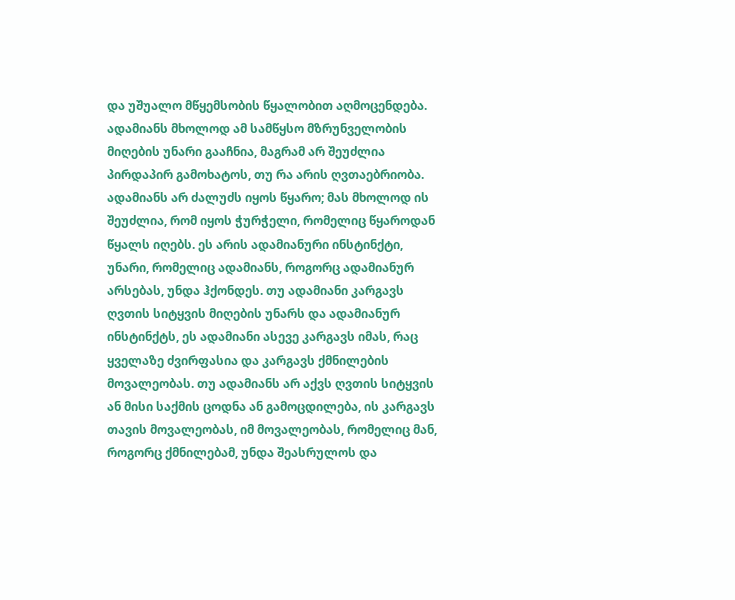და უშუალო მწყემსობის წყალობით აღმოცენდება. ადამიანს მხოლოდ ამ სამწყსო მზრუნველობის მიღების უნარი გააჩნია, მაგრამ არ შეუძლია პირდაპირ გამოხატოს, თუ რა არის ღვთაებრიობა. ადამიანს არ ძალუძს იყოს წყარო; მას მხოლოდ ის შეუძლია, რომ იყოს ჭურჭელი, რომელიც წყაროდან წყალს იღებს. ეს არის ადამიანური ინსტინქტი, უნარი, რომელიც ადამიანს, როგორც ადამიანურ არსებას, უნდა ჰქონდეს. თუ ადამიანი კარგავს ღვთის სიტყვის მიღების უნარს და ადამიანურ ინსტინქტს, ეს ადამიანი ასევე კარგავს იმას, რაც ყველაზე ძვირფასია და კარგავს ქმნილების მოვალეობას. თუ ადამიანს არ აქვს ღვთის სიტყვის ან მისი საქმის ცოდნა ან გამოცდილება, ის კარგავს თავის მოვალეობას, იმ მოვალეობას, რომელიც მან, როგორც ქმნილებამ, უნდა შეასრულოს და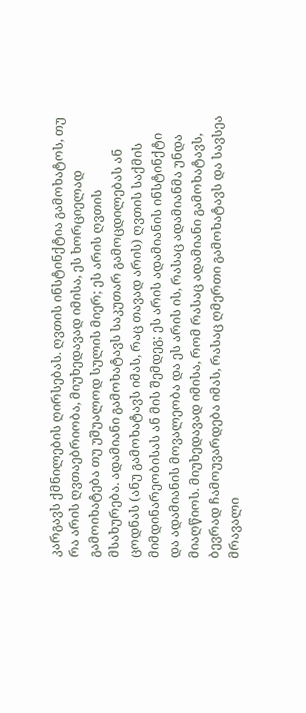კარგავს ქმნილების ღირსებას. ღვთის ინსტინქტია გამოხატოს, თუ რა არის ღვთაებრიობა, მიუხედავად იმისა, ეს ხორციელად გამოიხატება თუ უშუალოდ სულის მიერ; ეს არის ღვთის მსახურება. ადამიანი გამოხატავს საკუთარ გამოცდილებას ან ცოდნას (ანუ გამოხატავს იმას, რაც თავად არის) ღვთის საქმის მიმდინარეობისას ან მის შემდეგ; ეს არის ადამიანის ინსტინქტი და ადამიანის მოვალეობა და ეს არის ის, რასაც ადამიანმა უნდა მიაღწიოს. მიუხედავად იმისა, რომ რასაც ადამიანი გამოხატავს, ბევრად ჩამოუვარდება იმას, რასაც ღმერთი გამოხატავს და სავსეა მრავალი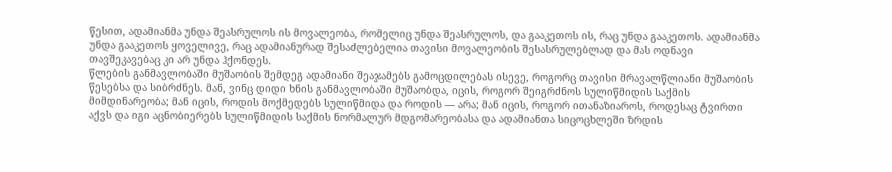წესით, ადამიანმა უნდა შეასრულოს ის მოვალეობა, რომელიც უნდა შეასრულოს, და გააკეთოს ის, რაც უნდა გააკეთოს. ადამიანმა უნდა გააკეთოს ყოველივე, რაც ადამიანურად შესაძლებელია თავისი მოვალეობის შესასრულებლად და მას ოდნავი თავშეკავებაც კი არ უნდა ჰქონდეს.
წლების განმავლობაში მუშაობის შემდეგ ადამიანი შეაჯამებს გამოცდილებას ისევე, როგორც თავისი მრავალწლიანი მუშაობის წესებსა და სიბრძნეს. მან, ვინც დიდი ხნის განმავლობაში მუშაობდა, იცის, როგორ შეიგრძნოს სულიწმიდის საქმის მიმდინარეობა; მან იცის, როდის მოქმედებს სულიწმიდა და როდის — არა; მან იცის, როგორ ითანაზიაროს, როდესაც ტვირთი აქვს და იგი აცნობიერებს სულიწმიდის საქმის ნორმალურ მდგომარეობასა და ადამიანთა სიცოცხლეში ზრდის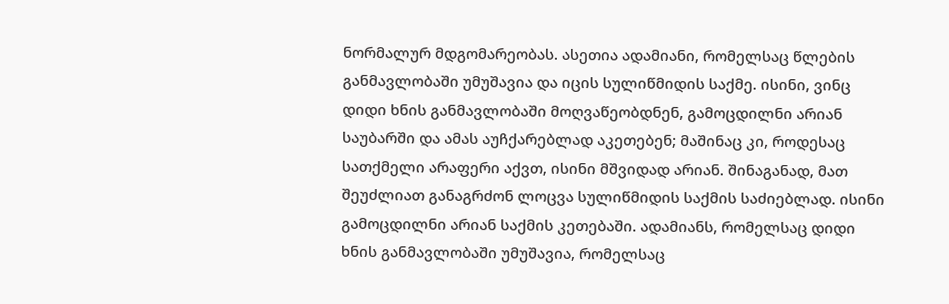ნორმალურ მდგომარეობას. ასეთია ადამიანი, რომელსაც წლების განმავლობაში უმუშავია და იცის სულიწმიდის საქმე. ისინი, ვინც დიდი ხნის განმავლობაში მოღვაწეობდნენ, გამოცდილნი არიან საუბარში და ამას აუჩქარებლად აკეთებენ; მაშინაც კი, როდესაც სათქმელი არაფერი აქვთ, ისინი მშვიდად არიან. შინაგანად, მათ შეუძლიათ განაგრძონ ლოცვა სულიწმიდის საქმის საძიებლად. ისინი გამოცდილნი არიან საქმის კეთებაში. ადამიანს, რომელსაც დიდი ხნის განმავლობაში უმუშავია, რომელსაც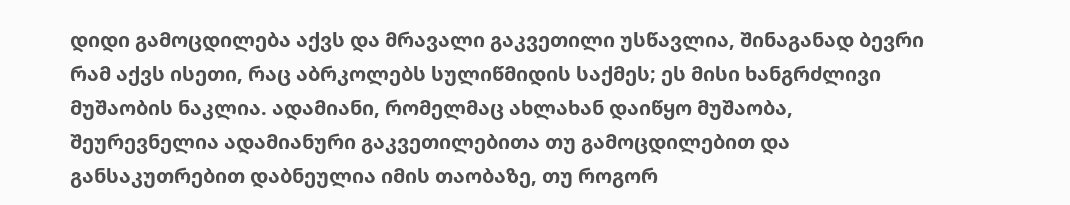დიდი გამოცდილება აქვს და მრავალი გაკვეთილი უსწავლია, შინაგანად ბევრი რამ აქვს ისეთი, რაც აბრკოლებს სულიწმიდის საქმეს; ეს მისი ხანგრძლივი მუშაობის ნაკლია. ადამიანი, რომელმაც ახლახან დაიწყო მუშაობა, შეურევნელია ადამიანური გაკვეთილებითა თუ გამოცდილებით და განსაკუთრებით დაბნეულია იმის თაობაზე, თუ როგორ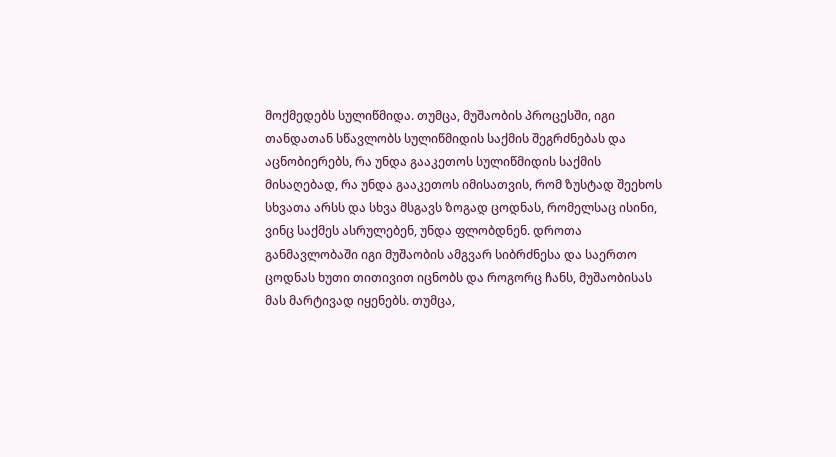მოქმედებს სულიწმიდა. თუმცა, მუშაობის პროცესში, იგი თანდათან სწავლობს სულიწმიდის საქმის შეგრძნებას და აცნობიერებს, რა უნდა გააკეთოს სულიწმიდის საქმის მისაღებად, რა უნდა გააკეთოს იმისათვის, რომ ზუსტად შეეხოს სხვათა არსს და სხვა მსგავს ზოგად ცოდნას, რომელსაც ისინი, ვინც საქმეს ასრულებენ, უნდა ფლობდნენ. დროთა განმავლობაში იგი მუშაობის ამგვარ სიბრძნესა და საერთო ცოდნას ხუთი თითივით იცნობს და როგორც ჩანს, მუშაობისას მას მარტივად იყენებს. თუმცა,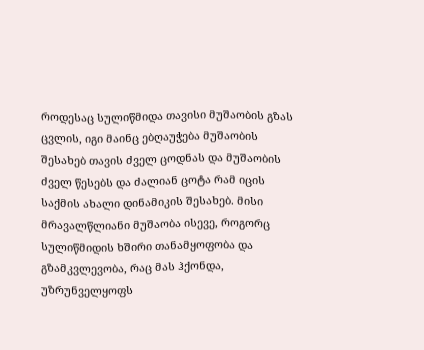როდესაც სულიწმიდა თავისი მუშაობის გზას ცვლის, იგი მაინც ებღაუჭება მუშაობის შესახებ თავის ძველ ცოდნას და მუშაობის ძველ წესებს და ძალიან ცოტა რამ იცის საქმის ახალი დინამიკის შესახებ. მისი მრავალწლიანი მუშაობა ისევე, როგორც სულიწმიდის ხშირი თანამყოფობა და გზამკვლევობა, რაც მას ჰქონდა, უზრუნველყოფს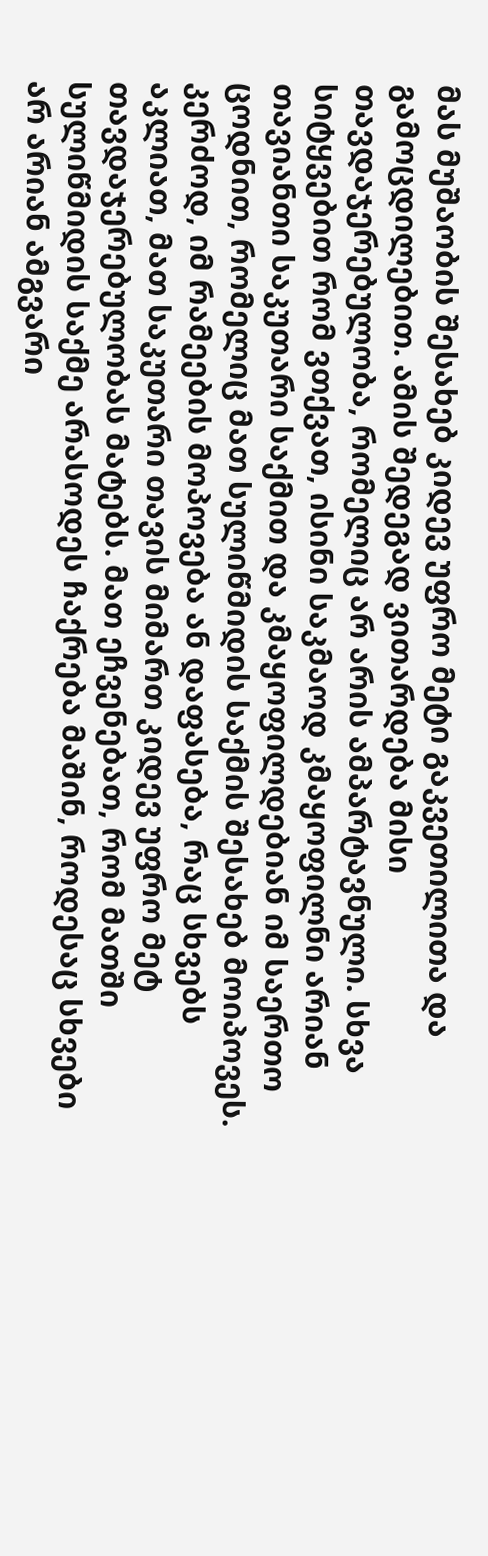მას მუშაობის შესახებ კიდევ უფრო მეტი გაკვეთილითა და გამოცდილებით. ამის შედეგად ვითარდება მისი თავდაჯერებულობა, რომელიც არ არის ამპარტავნული. სხვა სიტყვებით რომ ვთქვათ, ისინი საკმაოდ კმაყოფილნი არიან თავიანთი საკუთარი საქმით და კმაყოფილდებიან იმ საერთო ცოდნით, რომელიც მათ სულიწმიდის საქმის შესახებ მოიპოვეს. კერძოდ, იმ რამეების მოპოვება ან დაფასება, რაც სხვებს აკლიათ, მათ საკუთარი თავის მიმართ კიდევ უფრო მეტ თავდაჯერებულობას მატებს. მათ ეჩვენებათ, რომ მათში სულიწმიდის საქმე არასოდეს ჩაქრება მაშინ, როდესაც სხვები არ არიან ამგვარი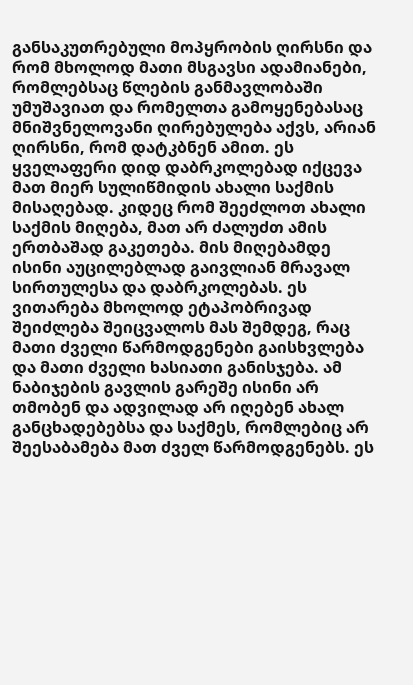განსაკუთრებული მოპყრობის ღირსნი და რომ მხოლოდ მათი მსგავსი ადამიანები, რომლებსაც წლების განმავლობაში უმუშავიათ და რომელთა გამოყენებასაც მნიშვნელოვანი ღირებულება აქვს, არიან ღირსნი, რომ დატკბნენ ამით. ეს ყველაფერი დიდ დაბრკოლებად იქცევა მათ მიერ სულიწმიდის ახალი საქმის მისაღებად. კიდეც რომ შეეძლოთ ახალი საქმის მიღება, მათ არ ძალუძთ ამის ერთბაშად გაკეთება. მის მიღებამდე ისინი აუცილებლად გაივლიან მრავალ სირთულესა და დაბრკოლებას. ეს ვითარება მხოლოდ ეტაპობრივად შეიძლება შეიცვალოს მას შემდეგ, რაც მათი ძველი წარმოდგენები გაისხვლება და მათი ძველი ხასიათი განისჯება. ამ ნაბიჯების გავლის გარეშე ისინი არ თმობენ და ადვილად არ იღებენ ახალ განცხადებებსა და საქმეს, რომლებიც არ შეესაბამება მათ ძველ წარმოდგენებს. ეს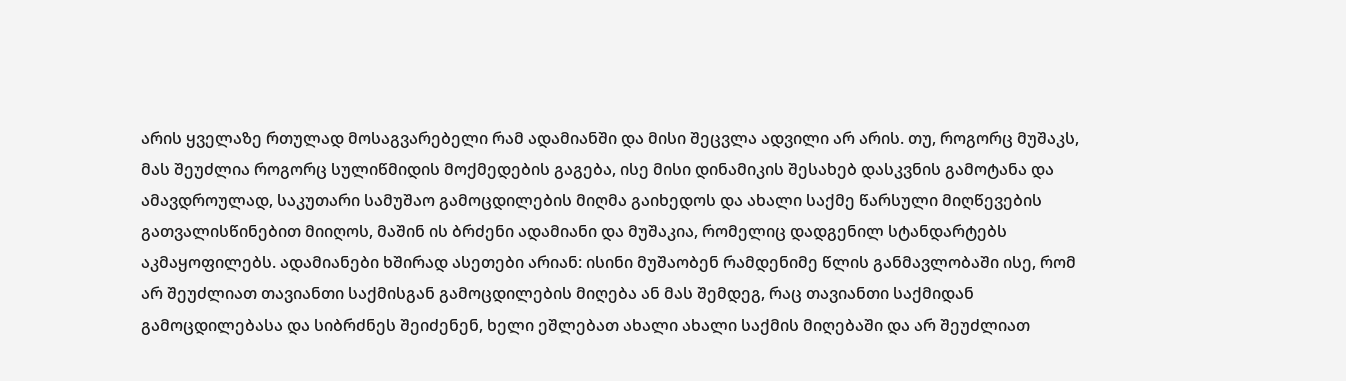არის ყველაზე რთულად მოსაგვარებელი რამ ადამიანში და მისი შეცვლა ადვილი არ არის. თუ, როგორც მუშაკს, მას შეუძლია როგორც სულიწმიდის მოქმედების გაგება, ისე მისი დინამიკის შესახებ დასკვნის გამოტანა და ამავდროულად, საკუთარი სამუშაო გამოცდილების მიღმა გაიხედოს და ახალი საქმე წარსული მიღწევების გათვალისწინებით მიიღოს, მაშინ ის ბრძენი ადამიანი და მუშაკია, რომელიც დადგენილ სტანდარტებს აკმაყოფილებს. ადამიანები ხშირად ასეთები არიან: ისინი მუშაობენ რამდენიმე წლის განმავლობაში ისე, რომ არ შეუძლიათ თავიანთი საქმისგან გამოცდილების მიღება ან მას შემდეგ, რაც თავიანთი საქმიდან გამოცდილებასა და სიბრძნეს შეიძენენ, ხელი ეშლებათ ახალი ახალი საქმის მიღებაში და არ შეუძლიათ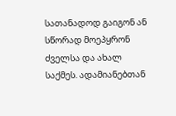სათანადოდ გაიგონ ან სწორად მოეპყრონ ძველსა და ახალ საქმეს. ადამიანებთან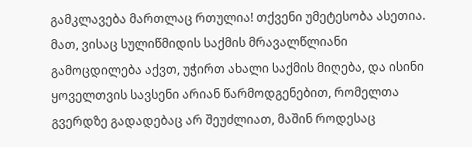გამკლავება მართლაც რთულია! თქვენი უმეტესობა ასეთია. მათ, ვისაც სულიწმიდის საქმის მრავალწლიანი გამოცდილება აქვთ, უჭირთ ახალი საქმის მიღება, და ისინი ყოველთვის სავსენი არიან წარმოდგენებით, რომელთა გვერდზე გადადებაც არ შეუძლიათ, მაშინ როდესაც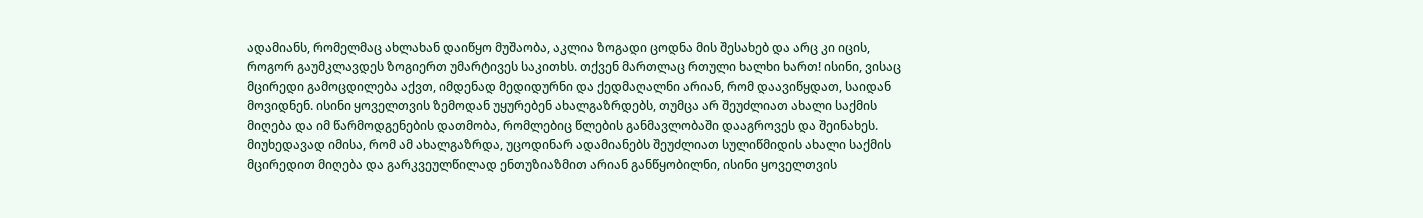ადამიანს, რომელმაც ახლახან დაიწყო მუშაობა, აკლია ზოგადი ცოდნა მის შესახებ და არც კი იცის, როგორ გაუმკლავდეს ზოგიერთ უმარტივეს საკითხს. თქვენ მართლაც რთული ხალხი ხართ! ისინი, ვისაც მცირედი გამოცდილება აქვთ, იმდენად მედიდურნი და ქედმაღალნი არიან, რომ დაავიწყდათ, საიდან მოვიდნენ. ისინი ყოველთვის ზემოდან უყურებენ ახალგაზრდებს, თუმცა არ შეუძლიათ ახალი საქმის მიღება და იმ წარმოდგენების დათმობა, რომლებიც წლების განმავლობაში დააგროვეს და შეინახეს. მიუხედავად იმისა, რომ ამ ახალგაზრდა, უცოდინარ ადამიანებს შეუძლიათ სულიწმიდის ახალი საქმის მცირედით მიღება და გარკვეულწილად ენთუზიაზმით არიან განწყობილნი, ისინი ყოველთვის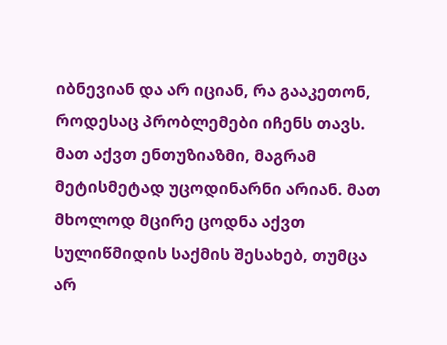იბნევიან და არ იციან, რა გააკეთონ, როდესაც პრობლემები იჩენს თავს. მათ აქვთ ენთუზიაზმი, მაგრამ მეტისმეტად უცოდინარნი არიან. მათ მხოლოდ მცირე ცოდნა აქვთ სულიწმიდის საქმის შესახებ, თუმცა არ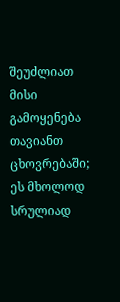შეუძლიათ მისი გამოყენება თავიანთ ცხოვრებაში; ეს მხოლოდ სრულიად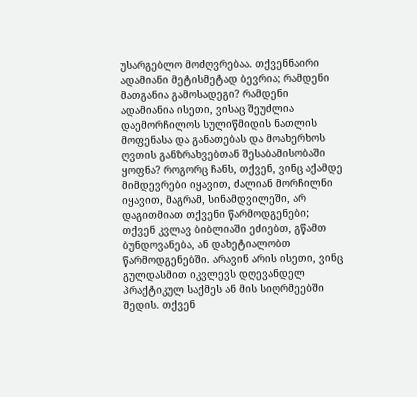უსარგებლო მოძღვრებაა. თქვენნაირი ადამიანი მეტისმეტად ბევრია; რამდენი მათგანია გამოსადეგი? რამდენი ადამიანია ისეთი, ვისაც შეუძლია დაემორჩილოს სულიწმიდის ნათლის მოფენასა და განათებას და მოახერხოს ღვთის განზრახვებთან შესაბამისობაში ყოფნა? როგორც ჩანს, თქვენ, ვინც აქამდე მიმდევრები იყავით, ძალიან მორჩილნი იყავით, მაგრამ, სინამდვილეში, არ დაგითმიათ თქვენი წარმოდგენები; თქვენ კვლავ ბიბლიაში ეძიებთ, გწამთ ბუნდოვანება, ან დახეტიალობთ წარმოდგენებში. არავინ არის ისეთი, ვინც გულდასმით იკვლევს დღევანდელ პრაქტიკულ საქმეს ან მის სიღრმეებში შედის. თქვენ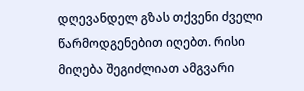დღევანდელ გზას თქვენი ძველი წარმოდგენებით იღებთ. რისი მიღება შეგიძლიათ ამგვარი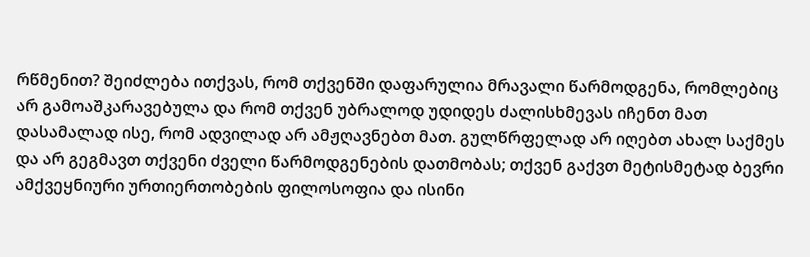რწმენით? შეიძლება ითქვას, რომ თქვენში დაფარულია მრავალი წარმოდგენა, რომლებიც არ გამოაშკარავებულა და რომ თქვენ უბრალოდ უდიდეს ძალისხმევას იჩენთ მათ დასამალად ისე, რომ ადვილად არ ამჟღავნებთ მათ. გულწრფელად არ იღებთ ახალ საქმეს და არ გეგმავთ თქვენი ძველი წარმოდგენების დათმობას; თქვენ გაქვთ მეტისმეტად ბევრი ამქვეყნიური ურთიერთობების ფილოსოფია და ისინი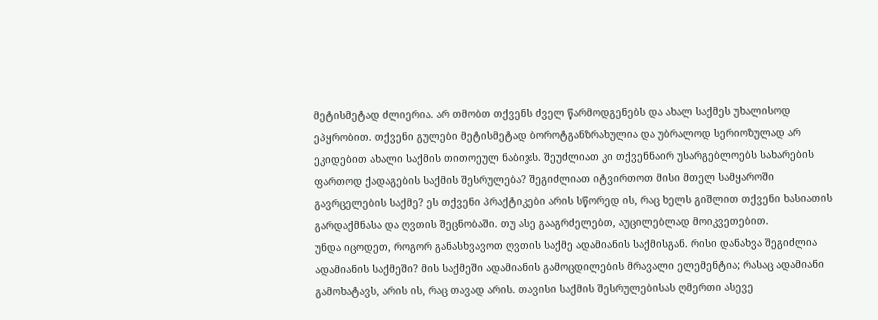მეტისმეტად ძლიერია. არ თმობთ თქვენს ძველ წარმოდგენებს და ახალ საქმეს უხალისოდ ეპყრობით. თქვენი გულები მეტისმეტად ბოროტგანზრახულია და უბრალოდ სერიოზულად არ ეკიდებით ახალი საქმის თითოეულ ნაბიჯს. შეუძლიათ კი თქვენნაირ უსარგებლოებს სახარების ფართოდ ქადაგების საქმის შესრულება? შეგიძლიათ იტვირთოთ მისი მთელ სამყაროში გავრცელების საქმე? ეს თქვენი პრაქტიკები არის სწორედ ის, რაც ხელს გიშლით თქვენი ხასიათის გარდაქმნასა და ღვთის შეცნობაში. თუ ასე გააგრძელებთ, აუცილებლად მოიკვეთებით.
უნდა იცოდეთ, როგორ განასხვავოთ ღვთის საქმე ადამიანის საქმისგან. რისი დანახვა შეგიძლია ადამიანის საქმეში? მის საქმეში ადამიანის გამოცდილების მრავალი ელემენტია; რასაც ადამიანი გამოხატავს, არის ის, რაც თავად არის. თავისი საქმის შესრულებისას ღმერთი ასევე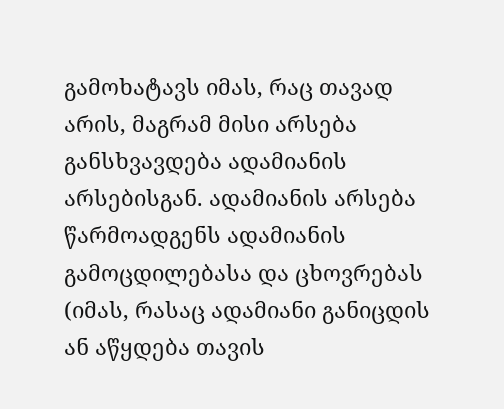გამოხატავს იმას, რაც თავად არის, მაგრამ მისი არსება განსხვავდება ადამიანის არსებისგან. ადამიანის არსება წარმოადგენს ადამიანის გამოცდილებასა და ცხოვრებას (იმას, რასაც ადამიანი განიცდის ან აწყდება თავის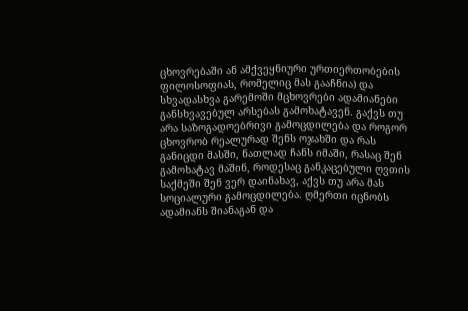ცხოვრებაში ან ამქვეყნიური ურთიერთობების ფილოსოფიას, რომელიც მას გააჩნია) და სხვადასხვა გარემოში მცხოვრები ადამიანები განსხვავებულ არსებას გამოხატავენ. გაქვს თუ არა საზოგადოებრივი გამოცდილება და როგორ ცხოვრობ რეალურად შენს ოჯახში და რას განიცდი მასში, ნათლად ჩანს იმაში, რასაც შენ გამოხატავ მაშინ, როდესაც განკაცებული ღვთის საქმეში შენ ვერ დაინახავ, აქვს თუ არა მას სოციალური გამოცდილება. ღმერთი იცნობს ადამიანს შიანაგან და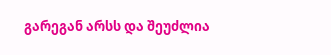გარეგან არსს და შეუძლია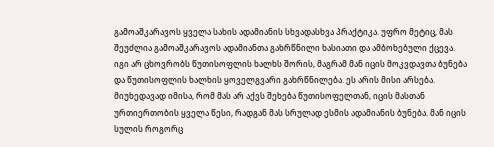გამოაშკარავოს ყველა სახის ადამიანის სხვადასხვა პრაქტიკა. უფრო მეტიც, მას შეუძლია გამოაშკარავოს ადამიანთა გახრწნილი ხასიათი და ამბოხებული ქცევა. იგი არ ცხოვრობს წუთისოფლის ხალხს შორის, მაგრამ მან იცის მოკვდავთა ბუნება და წუთისოფლის ხალხის ყოველგვარი გახრწნილება. ეს არის მისი არსება. მიუხედავად იმისა, რომ მას არ აქვს შეხება წუთისოფელთან, იცის მასთან ურთიერთობის ყველა წესი, რადგან მას სრულად ესმის ადამიანის ბუნება. მან იცის სულის როგორც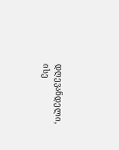დღევანდელი, ისე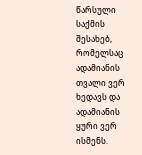წარსული საქმის შესახებ, რომელსაც ადამიანის თვალი ვერ ხედავს და ადამიანის ყური ვერ ისმენს.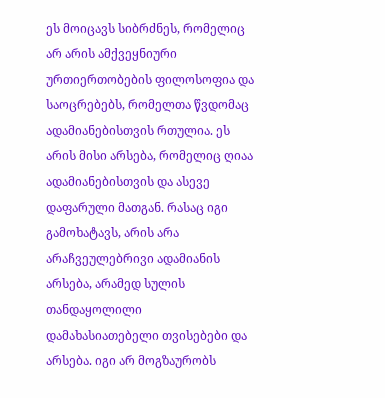ეს მოიცავს სიბრძნეს, რომელიც არ არის ამქვეყნიური ურთიერთობების ფილოსოფია და საოცრებებს, რომელთა წვდომაც ადამიანებისთვის რთულია. ეს არის მისი არსება, რომელიც ღიაა ადამიანებისთვის და ასევე დაფარული მათგან. რასაც იგი გამოხატავს, არის არა არაჩვეულებრივი ადამიანის არსება, არამედ სულის თანდაყოლილი დამახასიათებელი თვისებები და არსება. იგი არ მოგზაურობს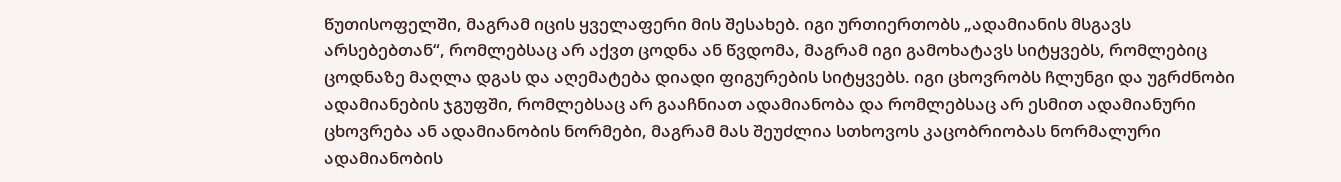წუთისოფელში, მაგრამ იცის ყველაფერი მის შესახებ. იგი ურთიერთობს „ადამიანის მსგავს არსებებთან“, რომლებსაც არ აქვთ ცოდნა ან წვდომა, მაგრამ იგი გამოხატავს სიტყვებს, რომლებიც ცოდნაზე მაღლა დგას და აღემატება დიადი ფიგურების სიტყვებს. იგი ცხოვრობს ჩლუნგი და უგრძნობი ადამიანების ჯგუფში, რომლებსაც არ გააჩნიათ ადამიანობა და რომლებსაც არ ესმით ადამიანური ცხოვრება ან ადამიანობის ნორმები, მაგრამ მას შეუძლია სთხოვოს კაცობრიობას ნორმალური ადამიანობის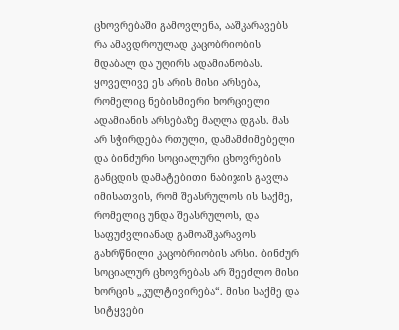ცხოვრებაში გამოვლენა, ააშკარავებს რა ამავდროულად კაცობრიობის მდაბალ და უღირს ადამიანობას. ყოველივე ეს არის მისი არსება, რომელიც ნებისმიერი ხორციელი ადამიანის არსებაზე მაღლა დგას. მას არ სჭირდება რთული, დამამძიმებელი და ბინძური სოციალური ცხოვრების განცდის დამატებითი ნაბიჯის გავლა იმისათვის, რომ შეასრულოს ის საქმე, რომელიც უნდა შეასრულოს, და საფუძვლიანად გამოაშკარავოს გახრწნილი კაცობრიობის არსი. ბინძურ სოციალურ ცხოვრებას არ შეეძლო მისი ხორცის „კულტივირება“. მისი საქმე და სიტყვები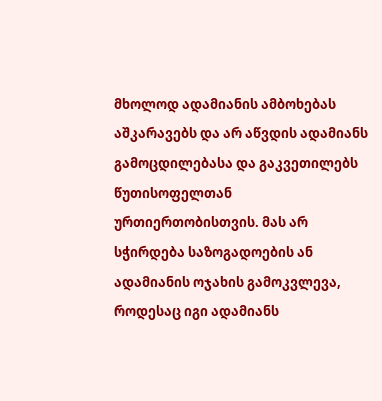მხოლოდ ადამიანის ამბოხებას აშკარავებს და არ აწვდის ადამიანს გამოცდილებასა და გაკვეთილებს წუთისოფელთან ურთიერთობისთვის. მას არ სჭირდება საზოგადოების ან ადამიანის ოჯახის გამოკვლევა, როდესაც იგი ადამიანს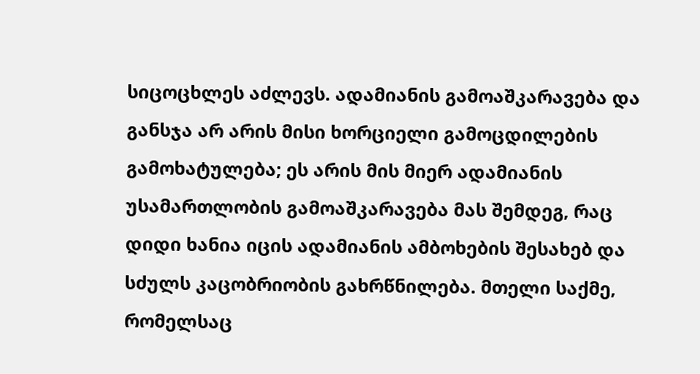სიცოცხლეს აძლევს. ადამიანის გამოაშკარავება და განსჯა არ არის მისი ხორციელი გამოცდილების გამოხატულება; ეს არის მის მიერ ადამიანის უსამართლობის გამოაშკარავება მას შემდეგ, რაც დიდი ხანია იცის ადამიანის ამბოხების შესახებ და სძულს კაცობრიობის გახრწნილება. მთელი საქმე, რომელსაც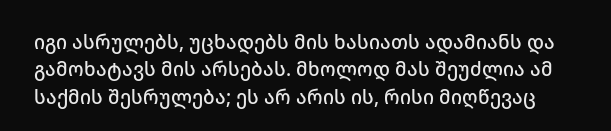იგი ასრულებს, უცხადებს მის ხასიათს ადამიანს და გამოხატავს მის არსებას. მხოლოდ მას შეუძლია ამ საქმის შესრულება; ეს არ არის ის, რისი მიღწევაც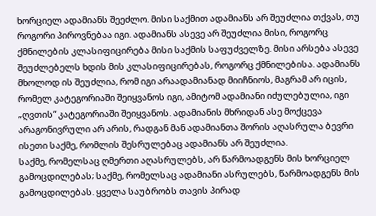ხორციელ ადამიანს შეეძლო. მისი საქმით ადამიანს არ შეუძლია თქვას, თუ როგორი პიროვნებაა იგი. ადამიანს ასევე არ შეუძლია მისი, როგორც ქმნილების კლასიფიცირება მისი საქმის საფუძველზე. მისი არსება ასევე შეუძლებელს ხდის მის კლასიფიცირებას, როგორც ქმნილებისა. ადამიანს მხოლოდ ის შეუძლია, რომ იგი არაადამიანად მიიჩნიოს, მაგრამ არ იცის, რომელ კატეგორიაში შეიყვანოს იგი, ამიტომ ადამიანი იძულებულია, იგი „ღვთის“ კატეგორიაში შეიყვანოს. ადამიანის მხრიდან ასე მოქცევა არაგონივრული არ არის, რადგან მან ადამიანთა შორის აღასრულა ბევრი ისეთი საქმე, რომლის შესრულებაც ადამიანს არ შეუძლია.
საქმე, რომელსაც ღმერთი აღასრულებს, არ წარმოადგენს მის ხორციელ გამოცდილებას; საქმე, რომელსაც ადამიანი ასრულებს, წარმოადგენს მის გამოცდილებას. ყველა საუბრობს თავის პირად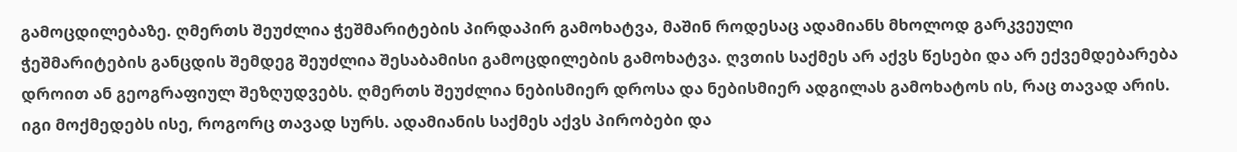გამოცდილებაზე. ღმერთს შეუძლია ჭეშმარიტების პირდაპირ გამოხატვა, მაშინ როდესაც ადამიანს მხოლოდ გარკვეული ჭეშმარიტების განცდის შემდეგ შეუძლია შესაბამისი გამოცდილების გამოხატვა. ღვთის საქმეს არ აქვს წესები და არ ექვემდებარება დროით ან გეოგრაფიულ შეზღუდვებს. ღმერთს შეუძლია ნებისმიერ დროსა და ნებისმიერ ადგილას გამოხატოს ის, რაც თავად არის. იგი მოქმედებს ისე, როგორც თავად სურს. ადამიანის საქმეს აქვს პირობები და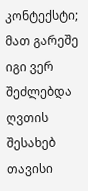კონტექსტი; მათ გარეშე იგი ვერ შეძლებდა ღვთის შესახებ თავისი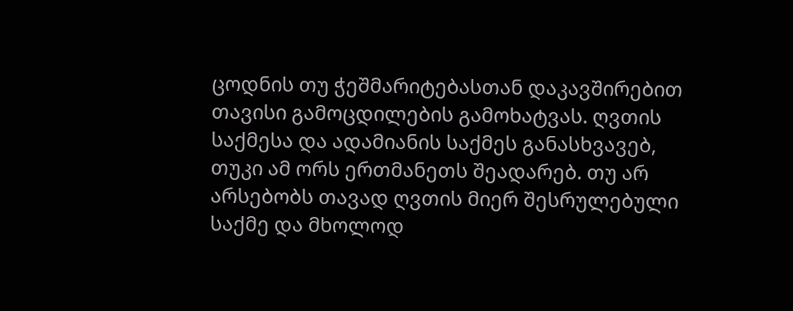ცოდნის თუ ჭეშმარიტებასთან დაკავშირებით თავისი გამოცდილების გამოხატვას. ღვთის საქმესა და ადამიანის საქმეს განასხვავებ, თუკი ამ ორს ერთმანეთს შეადარებ. თუ არ არსებობს თავად ღვთის მიერ შესრულებული საქმე და მხოლოდ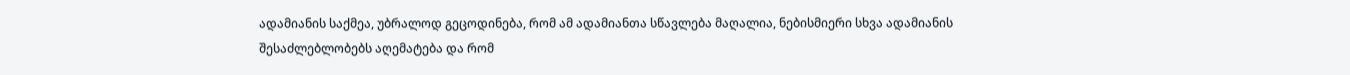ადამიანის საქმეა, უბრალოდ გეცოდინება, რომ ამ ადამიანთა სწავლება მაღალია, ნებისმიერი სხვა ადამიანის შესაძლებლობებს აღემატება და რომ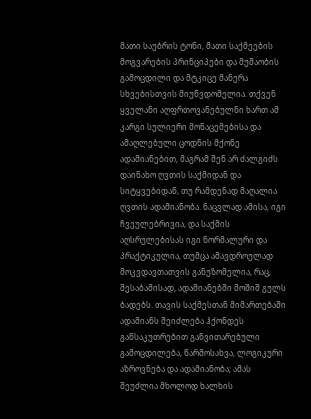მათი საუბრის ტონი, მათი საქმეების მოგვარების პრინციპები და მუშაობის გამოცდილი და მტკიცე მანერა სხვებისთვის მიუწვდომელია. თქვენ ყველანი აღფრთოვანებულნი ხართ ამ კარგი სულიერი მონაცემებისა და ამაღლებული ცოდნის მქონე ადამიანებით, მაგრამ შენ არ ძალგიძს დაინახო ღვთის საქმიდან და სიტყვებიდან, თუ რამდენად მაღალია ღვთის ადამიანობა. ნაცვლად ამისა, იგი ჩვეულებრივია, და საქმის აღსრულებისას იგი ნორმალური და პრაქტიკულია, თუმცა ამავდროულად მოკვდავთათვის განუზომელია, რაც, შესაბამისად, ადამიანებში მოშიშ გულს ბადებს. თავის საქმესთან მიმართებაში ადამიანს შეიძლება ჰქონდეს განსაკუთრებით განვითარებული გამოცდილება, წარმოსახვა, ლოგიკური აზროვნება და ადამიანობა; ამას შეუძლია მხოლოდ ხალხის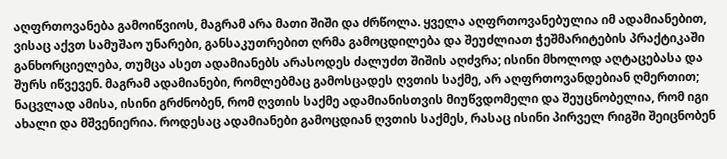აღფრთოვანება გამოიწვიოს, მაგრამ არა მათი შიში და ძრწოლა. ყველა აღფრთოვანებულია იმ ადამიანებით, ვისაც აქვთ სამუშაო უნარები, განსაკუთრებით ღრმა გამოცდილება და შეუძლიათ ჭეშმარიტების პრაქტიკაში განხორციელება, თუმცა ასეთ ადამიანებს არასოდეს ძალუძთ შიშის აღძვრა; ისინი მხოლოდ აღტაცებასა და შურს იწვევენ. მაგრამ ადამიანები, რომლებმაც გამოსცადეს ღვთის საქმე, არ აღფრთოვანდებიან ღმერთით; ნაცვლად ამისა, ისინი გრძნობენ, რომ ღვთის საქმე ადამიანისთვის მიუწვდომელი და შეუცნობელია, რომ იგი ახალი და მშვენიერია. როდესაც ადამიანები გამოცდიან ღვთის საქმეს, რასაც ისინი პირველ რიგში შეიცნობენ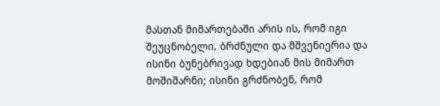მასთან მიმართებაში არის ის, რომ იგი შეუცნობელი, ბრძნული და მშვენიერია და ისინი ბუნებრივად ხდებიან მის მიმართ მოშიშარნი; ისინი გრძნობენ, რომ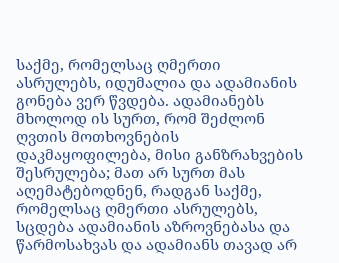საქმე, რომელსაც ღმერთი ასრულებს, იდუმალია და ადამიანის გონება ვერ წვდება. ადამიანებს მხოლოდ ის სურთ, რომ შეძლონ ღვთის მოთხოვნების დაკმაყოფილება, მისი განზრახვების შესრულება; მათ არ სურთ მას აღემატებოდნენ, რადგან საქმე, რომელსაც ღმერთი ასრულებს, სცდება ადამიანის აზროვნებასა და წარმოსახვას და ადამიანს თავად არ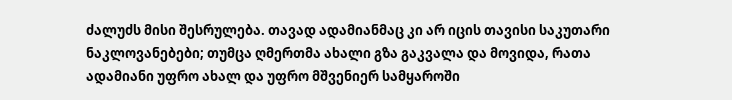ძალუძს მისი შესრულება. თავად ადამიანმაც კი არ იცის თავისი საკუთარი ნაკლოვანებები; თუმცა ღმერთმა ახალი გზა გაკვალა და მოვიდა, რათა ადამიანი უფრო ახალ და უფრო მშვენიერ სამყაროში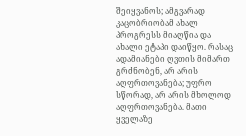შეიყვანოს; ამგვარად კაცობრიობამ ახალ პროგრესს მიაღწია და ახალი ეტაპი დაიწყო. რასაც ადამიანები ღვთის მიმართ გრძნობენ, არ არის აღფრთოვანება; უფრო სწორად, არ არის მხოლოდ აღფრთოვანება. მათი ყველაზე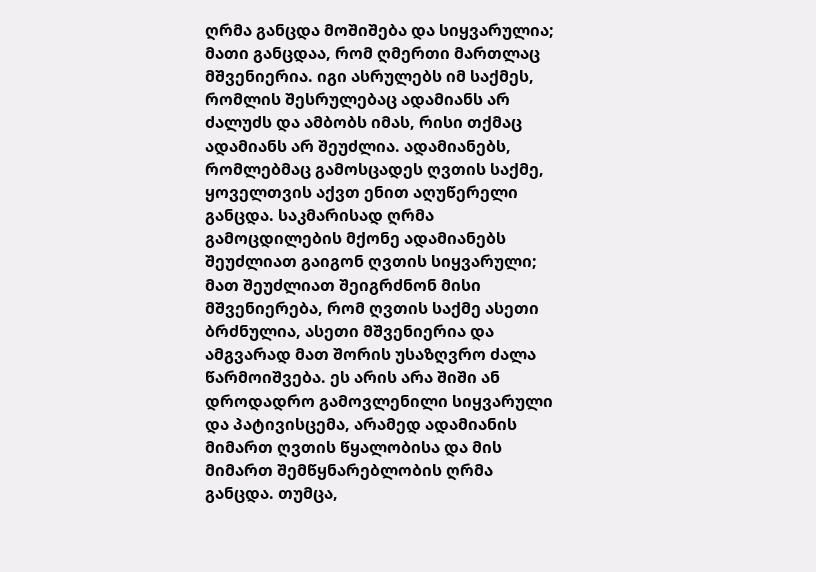ღრმა განცდა მოშიშება და სიყვარულია; მათი განცდაა, რომ ღმერთი მართლაც მშვენიერია. იგი ასრულებს იმ საქმეს, რომლის შესრულებაც ადამიანს არ ძალუძს და ამბობს იმას, რისი თქმაც ადამიანს არ შეუძლია. ადამიანებს, რომლებმაც გამოსცადეს ღვთის საქმე, ყოველთვის აქვთ ენით აღუწერელი განცდა. საკმარისად ღრმა გამოცდილების მქონე ადამიანებს შეუძლიათ გაიგონ ღვთის სიყვარული; მათ შეუძლიათ შეიგრძნონ მისი მშვენიერება, რომ ღვთის საქმე ასეთი ბრძნულია, ასეთი მშვენიერია და ამგვარად მათ შორის უსაზღვრო ძალა წარმოიშვება. ეს არის არა შიში ან დროდადრო გამოვლენილი სიყვარული და პატივისცემა, არამედ ადამიანის მიმართ ღვთის წყალობისა და მის მიმართ შემწყნარებლობის ღრმა განცდა. თუმცა,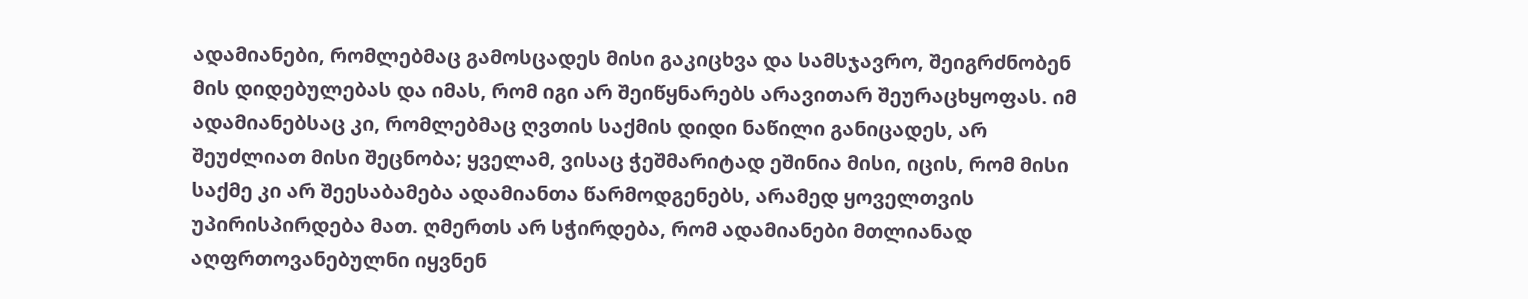ადამიანები, რომლებმაც გამოსცადეს მისი გაკიცხვა და სამსჯავრო, შეიგრძნობენ მის დიდებულებას და იმას, რომ იგი არ შეიწყნარებს არავითარ შეურაცხყოფას. იმ ადამიანებსაც კი, რომლებმაც ღვთის საქმის დიდი ნაწილი განიცადეს, არ შეუძლიათ მისი შეცნობა; ყველამ, ვისაც ჭეშმარიტად ეშინია მისი, იცის, რომ მისი საქმე კი არ შეესაბამება ადამიანთა წარმოდგენებს, არამედ ყოველთვის უპირისპირდება მათ. ღმერთს არ სჭირდება, რომ ადამიანები მთლიანად აღფრთოვანებულნი იყვნენ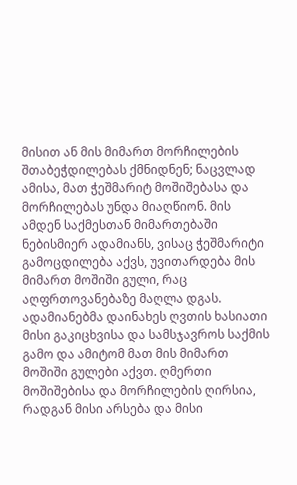მისით ან მის მიმართ მორჩილების შთაბეჭდილებას ქმნიდნენ; ნაცვლად ამისა, მათ ჭეშმარიტ მოშიშებასა და მორჩილებას უნდა მიაღწიონ. მის ამდენ საქმესთან მიმართებაში ნებისმიერ ადამიანს, ვისაც ჭეშმარიტი გამოცდილება აქვს, უვითარდება მის მიმართ მოშიში გული, რაც აღფრთოვანებაზე მაღლა დგას. ადამიანებმა დაინახეს ღვთის ხასიათი მისი გაკიცხვისა და სამსჯავროს საქმის გამო და ამიტომ მათ მის მიმართ მოშიში გულები აქვთ. ღმერთი მოშიშებისა და მორჩილების ღირსია, რადგან მისი არსება და მისი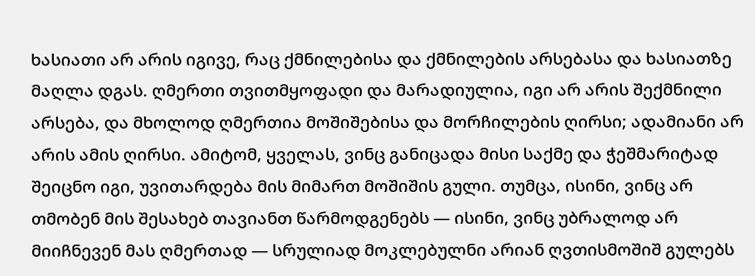ხასიათი არ არის იგივე, რაც ქმნილებისა და ქმნილების არსებასა და ხასიათზე მაღლა დგას. ღმერთი თვითმყოფადი და მარადიულია, იგი არ არის შექმნილი არსება, და მხოლოდ ღმერთია მოშიშებისა და მორჩილების ღირსი; ადამიანი არ არის ამის ღირსი. ამიტომ, ყველას, ვინც განიცადა მისი საქმე და ჭეშმარიტად შეიცნო იგი, უვითარდება მის მიმართ მოშიშის გული. თუმცა, ისინი, ვინც არ თმობენ მის შესახებ თავიანთ წარმოდგენებს — ისინი, ვინც უბრალოდ არ მიიჩნევენ მას ღმერთად — სრულიად მოკლებულნი არიან ღვთისმოშიშ გულებს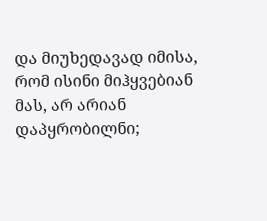და მიუხედავად იმისა, რომ ისინი მიჰყვებიან მას, არ არიან დაპყრობილნი;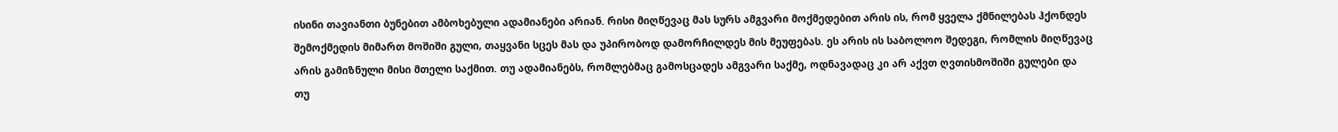ისინი თავიანთი ბუნებით ამბოხებული ადამიანები არიან. რისი მიღწევაც მას სურს ამგვარი მოქმედებით არის ის, რომ ყველა ქმნილებას ჰქონდეს შემოქმედის მიმართ მოშიში გული, თაყვანი სცეს მას და უპირობოდ დამორჩილდეს მის მეუფებას. ეს არის ის საბოლოო შედეგი, რომლის მიღწევაც არის გამიზნული მისი მთელი საქმით. თუ ადამიანებს, რომლებმაც გამოსცადეს ამგვარი საქმე, ოდნავადაც კი არ აქვთ ღვთისმოშიში გულები და თუ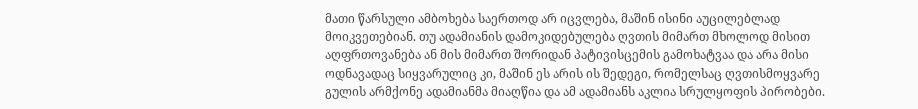მათი წარსული ამბოხება საერთოდ არ იცვლება, მაშინ ისინი აუცილებლად მოიკვეთებიან. თუ ადამიანის დამოკიდებულება ღვთის მიმართ მხოლოდ მისით აღფრთოვანება ან მის მიმართ შორიდან პატივისცემის გამოხატვაა და არა მისი ოდნავადაც სიყვარულიც კი, მაშინ ეს არის ის შედეგი, რომელსაც ღვთისმოყვარე გულის არმქონე ადამიანმა მიაღწია და ამ ადამიანს აკლია სრულყოფის პირობები.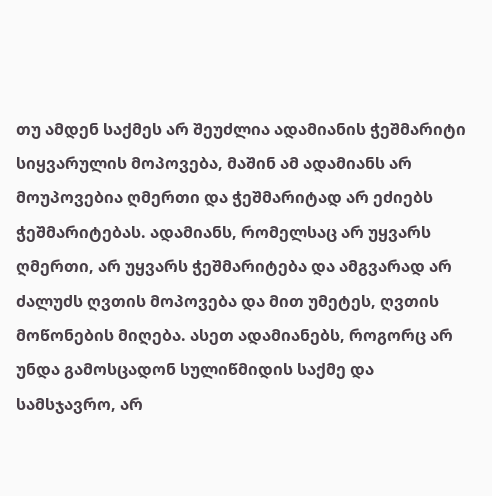თუ ამდენ საქმეს არ შეუძლია ადამიანის ჭეშმარიტი სიყვარულის მოპოვება, მაშინ ამ ადამიანს არ მოუპოვებია ღმერთი და ჭეშმარიტად არ ეძიებს ჭეშმარიტებას. ადამიანს, რომელსაც არ უყვარს ღმერთი, არ უყვარს ჭეშმარიტება და ამგვარად არ ძალუძს ღვთის მოპოვება და მით უმეტეს, ღვთის მოწონების მიღება. ასეთ ადამიანებს, როგორც არ უნდა გამოსცადონ სულიწმიდის საქმე და სამსჯავრო, არ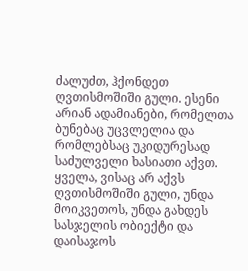ძალუძთ, ჰქონდეთ ღვთისმოშიში გული. ესენი არიან ადამიანები, რომელთა ბუნებაც უცვლელია და რომლებსაც უკიდურესად საძულველი ხასიათი აქვთ. ყველა, ვისაც არ აქვს ღვთისმოშიში გული, უნდა მოიკვეთოს, უნდა გახდეს სასჯელის ობიექტი და დაისაჯოს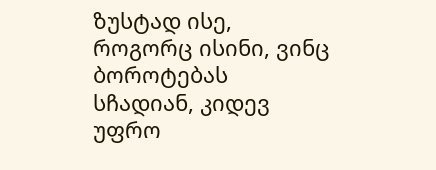ზუსტად ისე, როგორც ისინი, ვინც ბოროტებას სჩადიან, კიდევ უფრო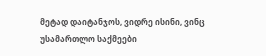მეტად დაიტანჯოს, ვიდრე ისინი, ვინც უსამართლო საქმეები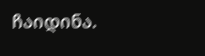ჩაიდინა.